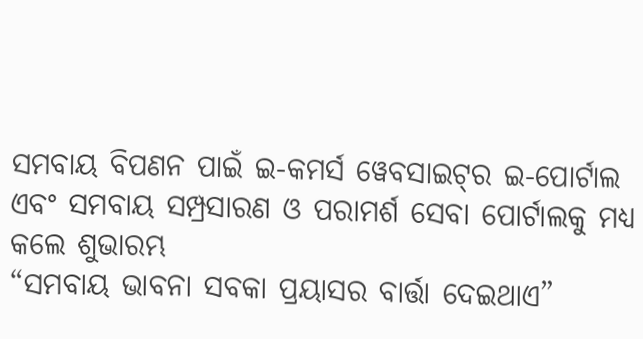ସମବାୟ ବିପଣନ ପାଇଁ ଇ-କମର୍ସ ୱେବସାଇଟ୍‌ର ଇ-ପୋର୍ଟାଲ ଏବଂ ସମବାୟ ସମ୍ପ୍ରସାରଣ ଓ ପରାମର୍ଶ ସେବା ପୋର୍ଟାଲକୁ ମଧ୍ୟ କଲେ ଶୁଭାରମ୍ଭ
“ସମବାୟ ଭାବନା ସବକା ପ୍ରୟାସର ବାର୍ତ୍ତା ଦେଇଥାଏ”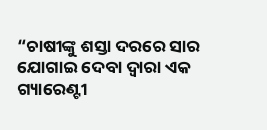“ଚାଷୀଙ୍କୁ ଶସ୍ତା ଦରରେ ସାର ଯୋଗାଇ ଦେବା ଦ୍ୱାରା ଏକ ଗ୍ୟାରେଣ୍ଟୀ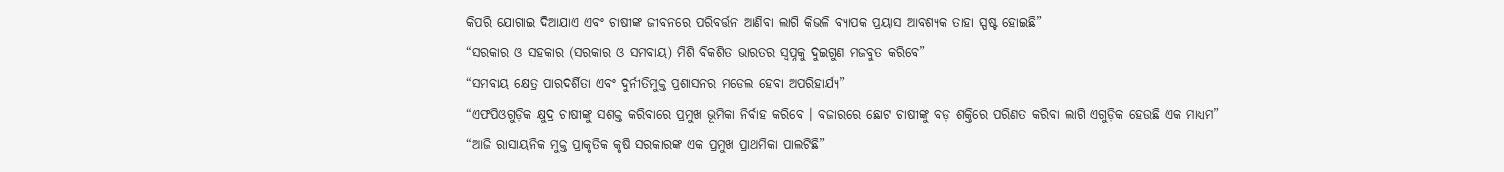କିପରି ଯୋଗାଇ ଦିଆଯାଏ ଏବଂ ଚାଷୀଙ୍କ ଜୀବନରେ ପରିବର୍ତ୍ତନ ଆଣିବା ଲାଗି କିଭଳି ବ୍ୟାପକ ପ୍ରୟାସ ଆବଶ୍ୟକ ତାହା ସ୍ପଷ୍ଟ ହୋଇଛି”
“ସରକାର ଓ ସହକାର (ସରକାର ଓ ସମବାୟ) ମିଶି ବିକଶିତ ଭାରତର ସ୍ୱପ୍ନକୁ ଦୁଇଗୁଣ ମଜବୁତ କରିବେ”
“ସମବାୟ କ୍ଷେତ୍ର ପାରଦର୍ଶିତା ଏବଂ ଦୁର୍ନୀତିମୁକ୍ତ ପ୍ରଶାସନର ମଡେଲ ହେବା ଅପରିହାର୍ଯ୍ୟ”
“ଏଫପିଓଗୁଡ଼ିକ କ୍ଷୁଦ୍ର ଚାଷୀଙ୍କୁ ସଶକ୍ତ କରିବାରେ ପ୍ରମୁଖ ଭୂମିକା ନିର୍ବାହ କରିବେ । ବଜାରରେ ଛୋଟ ଚାଷୀଙ୍କୁ ବଡ଼ ଶକ୍ତିରେ ପରିଣତ କରିବା ଲାଗି ଏଗୁଡ଼ିକ ହେଉଛି ଏକ ମାଧ୍ୟମ”
“ଆଜି ରାସାୟନିକ ମୁକ୍ତ ପ୍ରାକୃତିକ କୃଷି ସରକାରଙ୍କ ଏକ ପ୍ରମୁଖ ପ୍ରାଥମିକା ପାଲଟିଛି”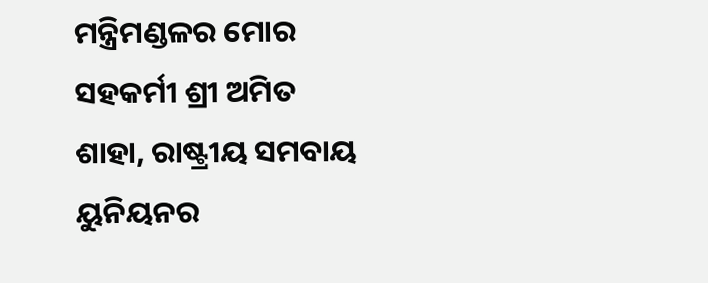ମନ୍ତ୍ରିମଣ୍ଡଳର ମୋର ସହକର୍ମୀ ଶ୍ରୀ ଅମିତ ଶାହା, ରାଷ୍ଟ୍ରୀୟ ସମବାୟ ୟୁନିୟନର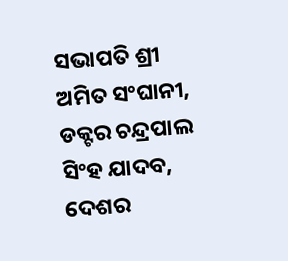ସଭାପତି ଶ୍ରୀ ଅମିତ ସଂଘାନୀ, ଡକ୍ଟର ଚନ୍ଦ୍ରପାଲ ସିଂହ ଯାଦବ, ଦେଶର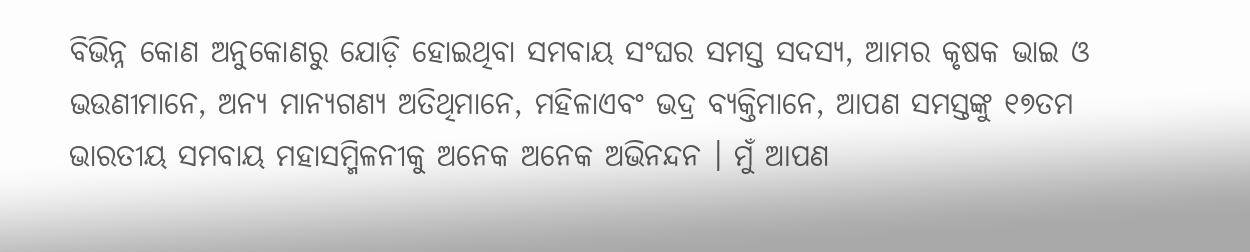ବିଭିନ୍ନ କୋଣ ଅନୁକୋଣରୁ ଯୋଡ଼ି ହୋଇଥିବା ସମବାୟ ସଂଘର ସମସ୍ତ ସଦସ୍ୟ, ଆମର କୃଷକ ଭାଇ ଓ ଭଉଣୀମାନେ, ଅନ୍ୟ ମାନ୍ୟଗଣ୍ୟ ଅତିଥିମାନେ, ମହିଳାଏବଂ ଭଦ୍ର ବ୍ୟକ୍ତିମାନେ, ଆପଣ ସମସ୍ତଙ୍କୁ ୧୭ତମ ଭାରତୀୟ ସମବାୟ ମହାସମ୍ମିଳନୀକୁ ଅନେକ ଅନେକ ଅଭିନନ୍ଦନ । ମୁଁ ଆପଣ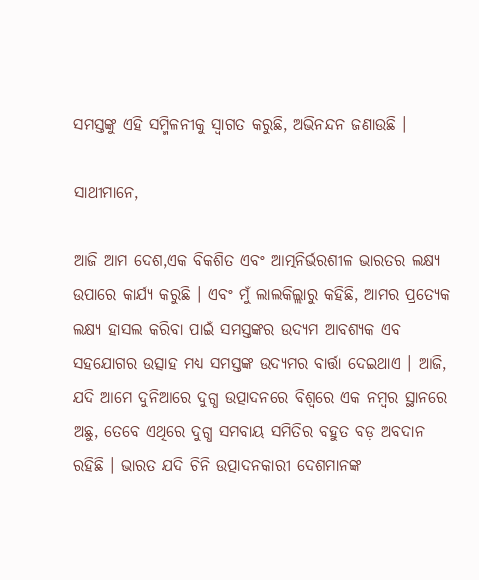ସମସ୍ତଙ୍କୁ ଏହି ସମ୍ମିଳନୀକୁ ସ୍ୱାଗତ କରୁଛି, ଅଭିନନ୍ଦନ ଜଣାଉଛି ।

ସାଥୀମାନେ,

ଆଜି ଆମ ଦେଶ,ଏକ ବିକଶିତ ଏବଂ ଆତ୍ମନିର୍ଭରଶୀଳ ଭାରତର ଲକ୍ଷ୍ୟ ଉପାରେ କାର୍ଯ୍ୟ କରୁଛି । ଏବଂ ମୁଁ ଲାଲକିଲ୍ଲାରୁ କହିଛି, ଆମର ପ୍ରତ୍ୟେକ ଲକ୍ଷ୍ୟ ହାସଲ କରିବା ପାଇଁ ସମସ୍ତଙ୍କର ଉଦ୍ୟମ ଆବଶ୍ୟକ ଏବ ସହଯୋଗର ଉତ୍ସାହ ମଧ୍ୟ ସମସ୍ତଙ୍କ ଉଦ୍ୟମର ବାର୍ତ୍ତା ଦେଇଥାଏ । ଆଜି, ଯଦି ଆମେ ଦୁନିଆରେ ଦୁଗ୍ଧ ଉତ୍ପାଦନରେ ବିଶ୍ୱରେ ଏକ ନମ୍ବର ସ୍ଥାନରେ ଅଛୁ, ତେବେ ଏଥିରେ ଦୁଗ୍ଧ ସମବାୟ ସମିତିର ବହୁତ ବଡ଼ ଅବଦାନ ରହିଛି । ଭାରତ ଯଦି ଚିନି ଉତ୍ପାଦନକାରୀ ଦେଶମାନଙ୍କ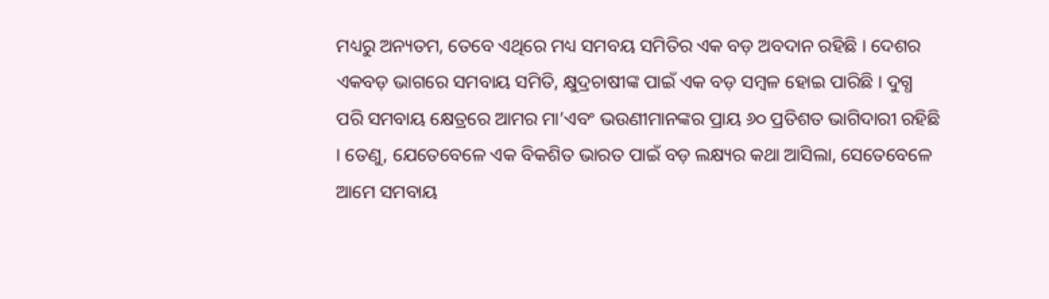ମଧ୍ୟରୁ ଅନ୍ୟତମ, ତେବେ ଏଥିରେ ମଧ୍ୟ ସମବୟ ସମିତିର ଏକ ବଡ଼ ଅବଦାନ ରହିଛି । ଦେଶର ଏକବଡ଼ ଭାଗରେ ସମବାୟ ସମିତି, କ୍ଷୁଦ୍ରଚାଷୀଙ୍କ ପାଇଁ ଏକ ବଡ଼ ସମ୍ବଳ ହୋଇ ପାରିଛି । ଦୁଗ୍ଧ ପରି ସମବାୟ କ୍ଷେତ୍ରରେ ଆମର ମା’ଏବଂ ଭଉଣୀମାନଙ୍କର ପ୍ରାୟ ୬୦ ପ୍ରତିଶତ ଭାଗିଦାରୀ ରହିଛି । ତେଣୁ, ଯେତେବେଳେ ଏକ ବିକଶିତ ଭାରତ ପାଇଁ ବଡ଼ ଲକ୍ଷ୍ୟର କଥା ଆସିଲା, ସେତେବେଳେ ଆମେ ସମବାୟ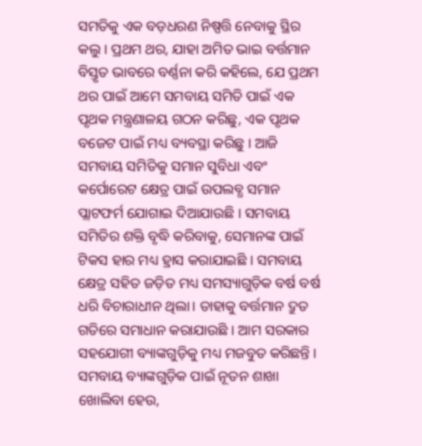ସମତିକୁ ଏକ ବଡ଼ଧରଣ ନିଷ୍ପତ୍ତି ନେବାକୁ ସ୍ଥିର କଲୁ । ପ୍ରଥମ ଥର, ଯାହା ଅମିତ ଭାଇ ବର୍ତ୍ତମାନ ବିସ୍ତୃତ ଭାବରେ ବର୍ଣ୍ଣନା କରି କହିଲେ, ଯେ ପ୍ରଥମ ଥର ପାଇଁ ଆମେ ସମବାୟ ସମିତି ପାଇଁ ଏକ ପୃଥକ ମନ୍ତ୍ରଣାଳୟ ଗଠନ କରିଛୁ, ଏକ ପୃଥକ ବଜେଟ ପାଇଁ ମଧ୍ୟ ବ୍ୟବସ୍ଥା କରିଛୁ । ଆଜି ସମବାୟ ସମିତିକୁ ସମାନ ସୁବିଧା ଏବଂ କର୍ପୋରେଟ କ୍ଷେତ୍ର ପାଇଁ ଉପଲବ୍ଧ ସମାନ ପ୍ଲାଟଫର୍ମ ଯୋଗାଇ ଦିଆଯାଉଛି । ସମବାୟ ସମିତିର ଶକ୍ତି ବୃଦ୍ଧି କରିବାକୁ, ସେମାନଙ୍କ ପାଇଁ ଟିକସ ହାର ମଧ୍ୟ ହ୍ରାସ କରାଯାଇଛି । ସମବାୟ କ୍ଷେତ୍ର ସହିତ ଜଡ଼ିତ ମଧ୍ୟ ସମସ୍ୟାଗୁଡ଼ିକ ବର୍ଷ ବର୍ଷ ଧରି ବିଚାରାଧୀନ ଥିଲା। ତାହାକୁ ବର୍ତ୍ତମାନ ଦ୍ରୁତ ଗତିରେ ସମାଧାନ କରାଯାଉଛି । ଆମ ସରକାର ସହଯୋଗୀ ବ୍ୟାଙ୍କଗୁଡ଼ିକୁ ମଧ୍ୟ ମଜବୁତ କରିଛନ୍ତି । ସମବାୟ ବ୍ୟାଙ୍କଗୁଡ଼ିକ ପାଇଁ ନୂତନ ଶାଖା ଖୋଲିବା ହେଉ,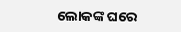ଲୋକଙ୍କ ଘରେ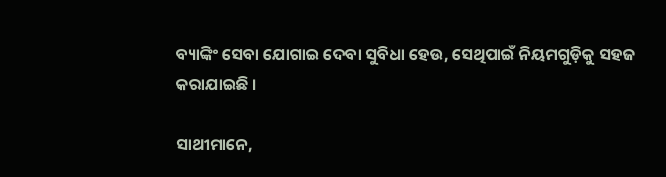ବ୍ୟାଙ୍କିଂ ସେବା ଯୋଗାଇ ଦେବା ସୁବିଧା ହେଉ, ସେଥିପାଇଁ ନିୟମଗୁଡ଼ିକୁ ସହଜ କରାଯାଇଛି ।

ସାଥୀମାନେ,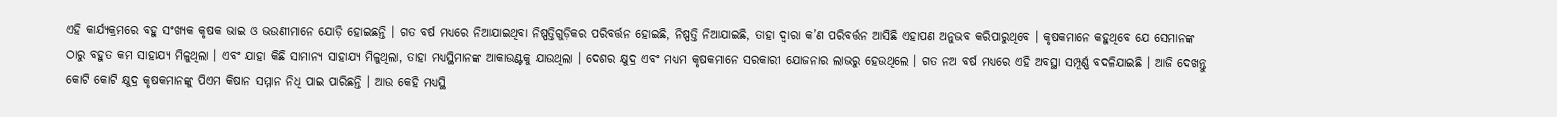ଏହି କାର୍ଯ୍ୟକ୍ରମରେ ବହୁ ସଂଖ୍ୟକ କୃଷକ ଭାଇ ଓ ଭଉଣୀମାନେ ଯୋଡ଼ି ହୋଇଛନ୍ତି । ଗତ ବର୍ଷ ମଧ୍ୟରେ ନିଆଯାଇଥିବା ନିଷ୍ପତ୍ତିଗୁଡ଼ିକର ପରିବର୍ତ୍ତନ ହୋଇଛି, ନିଷ୍ପତ୍ତି ନିଆଯାଇଛି, ତାହା ଦ୍ୱାରା କ’ଣ ପରିବର୍ତ୍ତନ ଆସିଛି ଏହାପଣ ଅନୁଭବ କରିପାରୁଥିବେ । କୃଷକମାନେ କହୁଥିବେ ଯେ ସେମାନଙ୍କ ଠାରୁ ବହୁତ କମ ସାହାଯ୍ୟ ମିଳୁଥିଲା । ଏବଂ ଯାହା କିଛି ସାମାନ୍ୟ ସାହାଯ୍ୟ ମିଳୁଥିଲା, ତାହା ମଧ୍ୟସ୍ଥିମାନଙ୍କ ଆକାଉଣ୍ଟକୁ ଯାଉଥିଲା । ଦେଶର କ୍ଷୁଦ୍ର ଏବଂ ମଧ୍ୟମ କୃଷକମାନେ ସରକାରୀ ଯୋଜନାର ଲାଭରୁ ହେଉଥିଲେ । ଗତ ନଅ ବର୍ଷ ମଧ୍ୟରେ ଏହି ଅବସ୍ଥା ସମ୍ପୂର୍ଣ୍ଣ ବଦଳିଯାଇଛି । ଆଜି ଦେଖନ୍ତୁ କୋଟି କୋଟି କ୍ଷୁଦ୍ର କୃଷକମାନଙ୍କୁ ପିଏମ କିଷାନ ସମ୍ମାନ ନିଧି ପାଇ ପାରିଛନ୍ତି । ଆଉ କେହି ମଧ୍ୟସ୍ଥି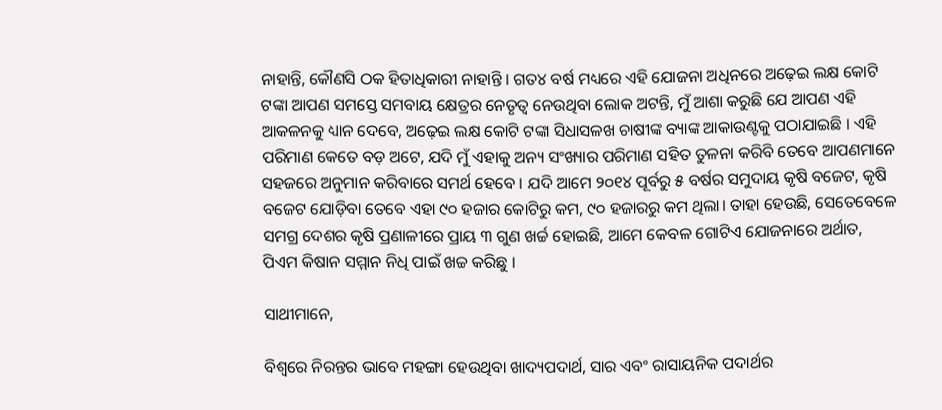ନାହାନ୍ତି, କୌଣସି ଠକ ହିତାଧିକାରୀ ନାହାନ୍ତି । ଗତ୪ ବର୍ଷ ମଧ୍ୟରେ ଏହି ଯୋଜନା ଅଧିନରେ ଅଢ଼େଇ ଲକ୍ଷ କୋଟି ଟଙ୍କା ଆପଣ ସମସ୍ତେ ସମବାୟ କ୍ଷେତ୍ରର ନେତୃତ୍ୱ ନେଉଥିବା ଲୋକ ଅଟନ୍ତି, ମୁଁ ଆଶା କରୁଛି ଯେ ଆପଣ ଏହି ଆକଳନକୁ ଧ୍ୟାନ ଦେବେ, ଅଢ଼େଇ ଲକ୍ଷ କୋଟି ଟଙ୍କା ସିଧାସଳଖ ଚାଷୀଙ୍କ ବ୍ୟାଙ୍କ ଆକାଉଣ୍ଟକୁ ପଠାଯାଇଛି । ଏହି ପରିମାଣ କେତେ ବଡ଼ ଅଟେ, ଯଦି ମୁଁ ଏହାକୁ ଅନ୍ୟ ସଂଖ୍ୟାର ପରିମାଣ ସହିତ ତୁଳନା କରିବି ତେବେ ଆପଣମାନେ ସହଜରେ ଅନୁମାନ କରିବାରେ ସମର୍ଥ ହେବେ । ଯଦି ଆମେ ୨୦୧୪ ପୂର୍ବରୁ ୫ ବର୍ଷର ସମୁଦାୟ କୃଷି ବଜେଟ, କୃଷି ବଜେଟ ଯୋଡ଼ିବା ତେବେ ଏହା ୯୦ ହଜାର କୋଟିରୁ କମ, ୯୦ ହଜାରରୁ କମ ଥିଲା। ତାହା ହେଉଛି, ସେତେବେଳେ ସମଗ୍ର ଦେଶର କୃଷି ପ୍ରଣାଳୀରେ ପ୍ରାୟ ୩ ଗୁଣ ଖର୍ଚ୍ଚ ହୋଇଛି, ଆମେ କେବଳ ଗୋଟିଏ ଯୋଜନାରେ ଅର୍ଥାତ, ପିଏମ କିଷାନ ସମ୍ମାନ ନିଧି ପାଇଁ ଖଚ୍ଚ କରିଛୁ ।

ସାଥୀମାନେ,

ବିଶ୍ୱରେ ନିରନ୍ତର ଭାବେ ମହଙ୍ଗା ହେଉଥିବା ଖାଦ୍ୟପଦାର୍ଥ, ସାର ଏବଂ ରାସାୟନିକ ପଦାର୍ଥର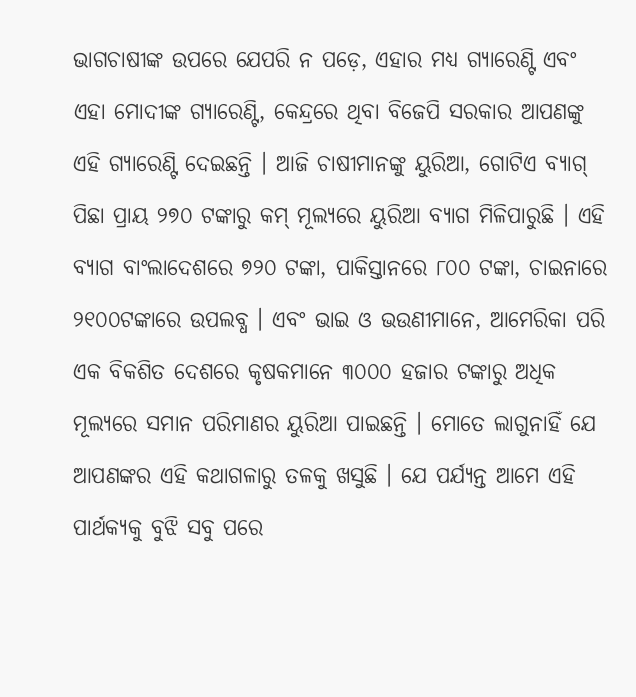ଭାଗଚାଷୀଙ୍କ ଉପରେ ଯେପରି ନ ପଡ଼େ, ଏହାର ମଧ୍ୟ ଗ୍ୟାରେଣ୍ଟି ଏବଂ ଏହା ମୋଦୀଙ୍କ ଗ୍ୟାରେଣ୍ଟି, କେନ୍ଦ୍ରରେ ଥିବା ବିଜେପି ସରକାର ଆପଣଙ୍କୁ ଏହି ଗ୍ୟାରେଣ୍ଟି ଦେଇଛନ୍ତି । ଆଜି ଚାଷୀମାନଙ୍କୁ ୟୁରିଆ, ଗୋଟିଏ ବ୍ୟାଗ୍ ପିଛା ପ୍ରାୟ ୨୭୦ ଟଙ୍କାରୁ କମ୍ ମୂଲ୍ୟରେ ୟୁରିଆ ବ୍ୟାଗ ମିଳିପାରୁଛି । ଏହି ବ୍ୟାଗ ବାଂଲାଦେଶରେ ୭୨୦ ଟଙ୍କା, ପାକିସ୍ତାନରେ ୮୦୦ ଟଙ୍କା, ଚାଇନାରେ ୨୧୦୦ଟଙ୍କାରେ ଉପଲବ୍ଧ । ଏବଂ ଭାଇ ଓ ଭଉଣୀମାନେ, ଆମେରିକା ପରି ଏକ ବିକଶିତ ଦେଶରେ କୃଷକମାନେ ୩୦୦୦ ହଜାର ଟଙ୍କାରୁ ଅଧିକ ମୂଲ୍ୟରେ ସମାନ ପରିମାଣର ୟୁରିଆ ପାଇଛନ୍ତି । ମୋତେ ଲାଗୁନାହିଁ ଯେ ଆପଣଙ୍କର ଏହି କଥାଗଳାରୁ ତଳକୁ ଖସୁଛି । ଯେ ପର୍ଯ୍ୟନ୍ତ ଆମେ ଏହି ପାର୍ଥକ୍ୟକୁ ବୁଝି ସବୁ ପରେ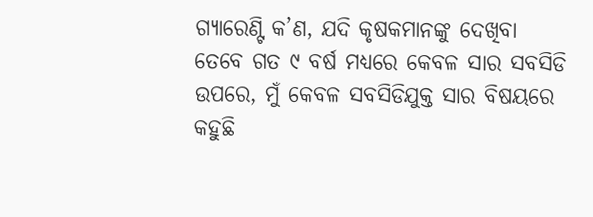ଗ୍ୟାରେଣ୍ଟି କ’ଣ, ଯଦି କୃଷକମାନଙ୍କୁ ଦେଖିବା ତେବେ ଗତ ୯ ବର୍ଷ ମଧ୍ୟରେ କେବଳ ସାର ସବସିଡି ଉପରେ, ମୁଁ କେବଳ ସବସିଡିଯୁକ୍ତ ସାର ବିଷୟରେ କହୁଛି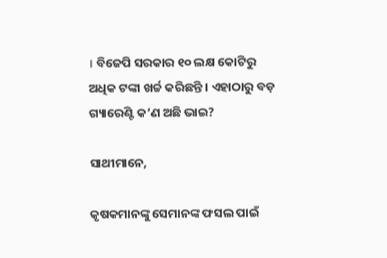। ବିଜେପି ସରକାର ୧୦ ଲକ୍ଷ କୋଟିରୁ ଅଧିକ ଟଙ୍କା ଖର୍ଚ୍ଚ କରିଛନ୍ତି । ଏହାଠାରୁ ବଡ଼ ଗ୍ୟାରେଣ୍ଟି କ’ଣ ଅଛି ଭାଇ?

ସାଥୀମାନେ,

କୃଷକମାନଙ୍କୁ ସେମାନଙ୍କ ଫସଲ ପାଇଁ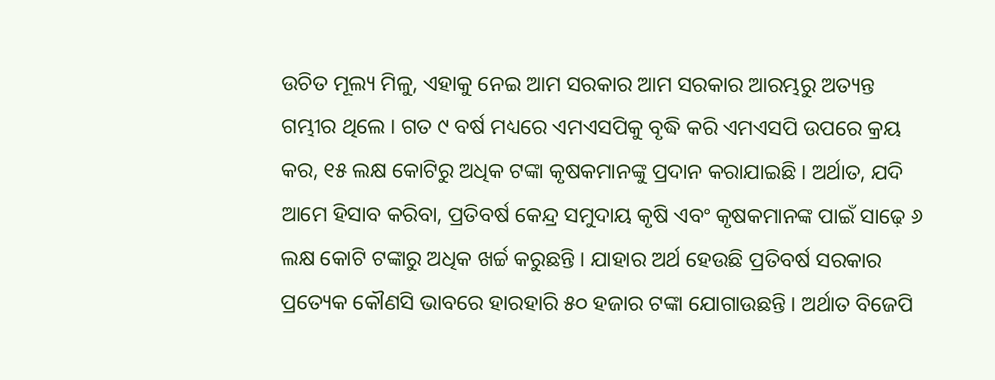ଉଚିତ ମୂଲ୍ୟ ମିଳୁ, ଏହାକୁ ନେଇ ଆମ ସରକାର ଆମ ସରକାର ଆରମ୍ଭରୁ ଅତ୍ୟନ୍ତ ଗମ୍ଭୀର ଥିଲେ । ଗତ ୯ ବର୍ଷ ମଧ୍ୟରେ ଏମଏସପିକୁ ବୃଦ୍ଧି କରି ଏମଏସପି ଉପରେ କ୍ରୟ କର, ୧୫ ଲକ୍ଷ କୋଟିରୁ ଅଧିକ ଟଙ୍କା କୃଷକମାନଙ୍କୁ ପ୍ରଦାନ କରାଯାଇଛି । ଅର୍ଥାତ, ଯଦି ଆମେ ହିସାବ କରିବା, ପ୍ରତିବର୍ଷ କେନ୍ଦ୍ର ସମୁଦାୟ କୃଷି ଏବଂ କୃଷକମାନଙ୍କ ପାଇଁ ସାଢ଼େ ୬ ଲକ୍ଷ କୋଟି ଟଙ୍କାରୁ ଅଧିକ ଖର୍ଚ୍ଚ କରୁଛନ୍ତି । ଯାହାର ଅର୍ଥ ହେଉଛି ପ୍ରତିବର୍ଷ ସରକାର ପ୍ରତ୍ୟେକ କୌଣସି ଭାବରେ ହାରହାରି ୫୦ ହଜାର ଟଙ୍କା ଯୋଗାଉଛନ୍ତି । ଅର୍ଥାତ ବିଜେପି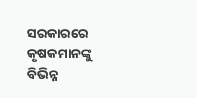ସରକାରରେ କୃଷକମାନଙ୍କୁ ବିଭିନ୍ନ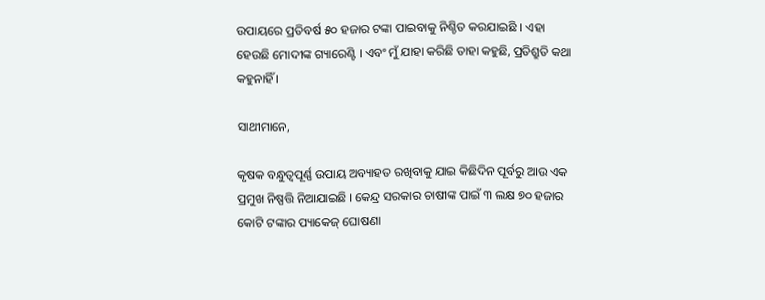ଉପାୟରେ ପ୍ରତିବର୍ଷ ୫୦ ହଜାର ଟଙ୍କା ପାଇବାକୁ ନିଶ୍ଚିତ କରଯାଇଛି । ଏହା ହେଉଛି ମୋଦୀଙ୍କ ଗ୍ୟାରେଣ୍ଟି । ଏବଂ ମୁଁ ଯାହା କରିଛି ତାହା କହୁଛି, ପ୍ରତିଶ୍ରୁତି କଥା କହୁନାହିଁ ।

ସାଥୀମାନେ,

କୃଷକ ବନ୍ଧୁତ୍ୱପୂର୍ଣ୍ଣ ଉପାୟ ଅବ୍ୟାହତ ରଖିବାକୁ ଯାଇ କିଛିଦିନ ପୂର୍ବରୁ ଆଉ ଏକ ପ୍ରମୁଖ ନିଷ୍ପତ୍ତି ନିଆଯାଇଛି । କେନ୍ଦ୍ର ସରକାର ଚାଷୀଙ୍କ ପାଇଁ ୩ ଲକ୍ଷ ୭୦ ହଜାର କୋଟି ଟଙ୍କାର ପ୍ୟାକେଜ୍ ଘୋଷଣା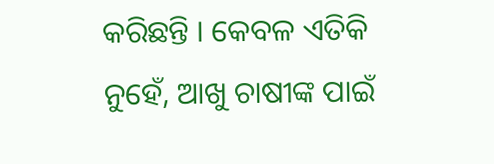କରିଛନ୍ତି । କେବଳ ଏତିକି ନୁହେଁ, ଆଖୁ ଚାଷୀଙ୍କ ପାଇଁ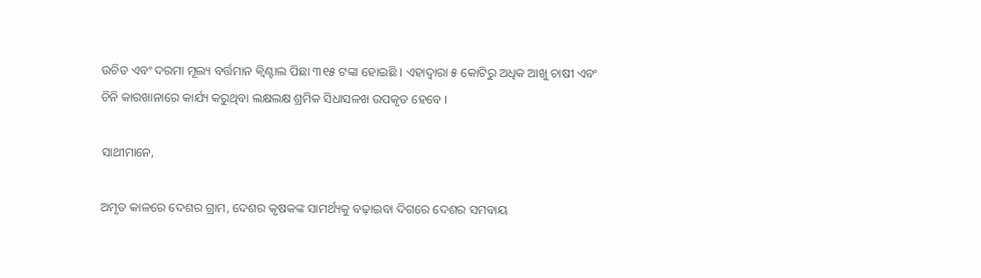ଉଚିତ ଏବଂ ଦରମା ମୂଲ୍ୟ ବର୍ତ୍ତମାନ କ୍ୱିଣ୍ଟାଲ ପିଛା ୩୧୫ ଟଙ୍କା ହୋଇଛି । ଏହାଦ୍ୱାରା ୫ କୋଟିରୁ ଅଧିକ ଆଖୁ ଚାଷୀ ଏବଂ ଚିନି କାରଖାନାରେ କାର୍ଯ୍ୟ କରୁଥିବା ଲକ୍ଷଲକ୍ଷ ଶ୍ରମିକ ସିଧାସଳଖ ଉପକୃତ ହେବେ ।

ସାଥୀମାନେ,

ଅମୃତ କାଳରେ ଦେଶର ଗ୍ରାମ, ଦେଶର କୃଷକଙ୍କ ସାମର୍ଥ୍ୟକୁ ବଢ଼ାଇବା ଦିଗରେ ଦେଶର ସମବାୟ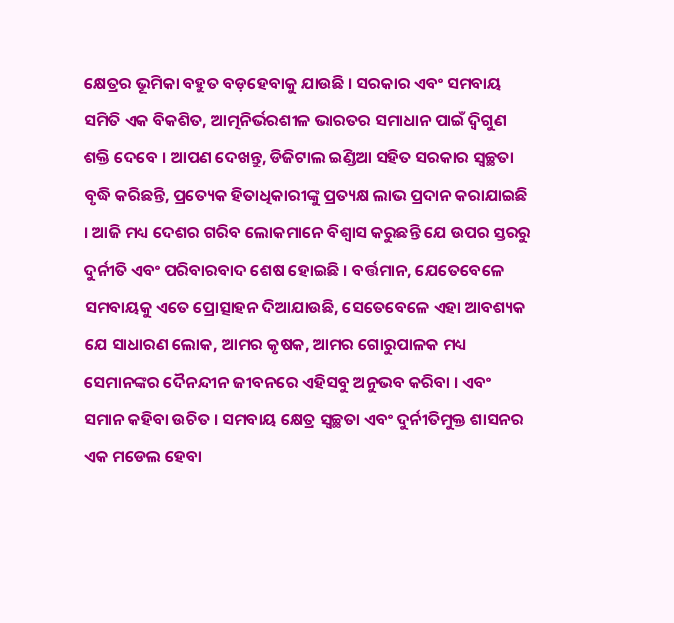କ୍ଷେତ୍ରର ଭୂମିକା ବହୁତ ବଡ଼ହେବାକୁ ଯାଉଛି । ସରକାର ଏବଂ ସମବାୟ ସମିତି ଏକ ବିକଶିତ, ଆତ୍ମନିର୍ଭରଶୀଳ ଭାରତର ସମାଧାନ ପାଇଁ ଦ୍ୱିଗୁଣ ଶକ୍ତି ଦେବେ । ଆପଣ ଦେଖନ୍ତୁ, ଡିଜିଟାଲ ଇଣ୍ଡିଆ ସହିତ ସରକାର ସ୍ୱଚ୍ଛତା ବୃଦ୍ଧି କରିଛନ୍ତି, ପ୍ରତ୍ୟେକ ହିତାଧିକାରୀଙ୍କୁ ପ୍ରତ୍ୟକ୍ଷ ଲାଭ ପ୍ରଦାନ କରାଯାଇଛି । ଆଜି ମଧ୍ୟ ଦେଶର ଗରିବ ଲୋକମାନେ ବିଶ୍ୱାସ କରୁଛନ୍ତି ଯେ ଉପର ସ୍ତରରୁ ଦୁର୍ନୀତି ଏବଂ ପରିବାରବାଦ ଶେଷ ହୋଇଛି । ବର୍ତ୍ତମାନ, ଯେତେବେଳେ ସମବାୟକୁ ଏତେ ପ୍ରୋତ୍ସାହନ ଦିଆଯାଉଛି, ସେତେବେଳେ ଏହା ଆବଶ୍ୟକ ଯେ ସାଧାରଣ ଲୋକ, ଆମର କୃଷକ, ଆମର ଗୋରୁପାଳକ ମଧ୍ୟ ସେମାନଙ୍କର ଦୈନନ୍ଦୀନ ଜୀବନରେ ଏହିସବୁ ଅନୁଭବ କରିବା । ଏବଂ ସମାନ କହିବା ଉଚିତ । ସମବାୟ କ୍ଷେତ୍ର ସ୍ୱଚ୍ଛତା ଏବଂ ଦୁର୍ନୀତିମୁକ୍ତ ଶାସନର ଏକ ମଡେଲ ହେବା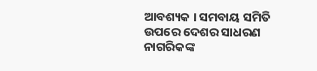ଆବଶ୍ୟକ । ସମବାୟ ସମିତି ଉପରେ ଦେଶର ସାଧରଣ ନାଗରିକଙ୍କ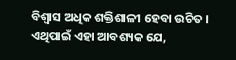ବିଶ୍ୱାସ ଅଧିକ ଶକ୍ତିଶାଳୀ ହେବା ଉଚିତ । ଏଥିପାଇଁ ଏହା ଆବଶ୍ୟକ ଯେ,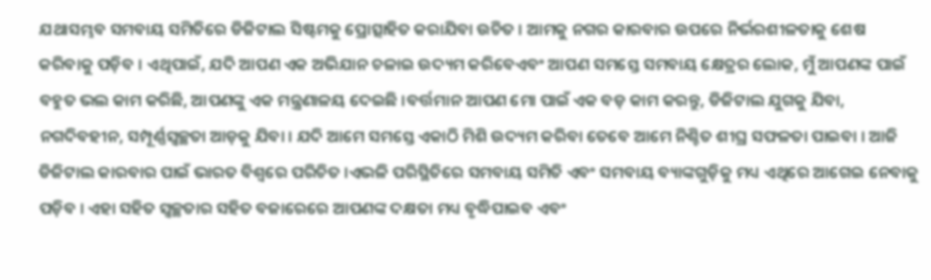ଯଥାସମ୍ଭବ ସମବାୟ ସମିତିରେ ଡିଜିଟାଲ ସିଷ୍ଟମକୁ ପ୍ରୋତ୍ସାହିତ କରାଯିବା ଉଚିତ । ଆମକୁ ନଗର କାରବାର ଉପରେ ନିର୍ଭରଶୀଳତାକୁ ଶେଷ କରିବାକୁ ପଡ଼ିବ । ଏଥିପାଇଁ, ଯଦି ଆପଣ ଏକ ଅଭିଯାନ ଚଳାଇ ଉଦ୍ୟମ କରିବେଏବଂ ଆପଣ ସମସ୍ତେ ସମବାୟ କ୍ଷେତ୍ରର ଲୋକ, ମୁଁ ଆପଣଙ୍କ ପାଇଁ ବହୁତ ଭଲ କାମ କରିଛି, ଆପଣଙ୍କୁ ଏକ ମନ୍ତ୍ରଣାଳୟ ଦେଇଛି ।ବର୍ତ୍ତମାନ ଆପଣ ମୋ ପାଇଁ ଏକ ବଡ଼ କାମ କରନ୍ତୁ, ଡିଜିଟାଲ ଯୁଗକୁ ଯିବା, ନଗଦିବହୀନ, ସମ୍ପୂର୍ଣ୍ଣସ୍ୱଚ୍ଛତା ଆଡ଼କୁ ଯିବା । ଯଦି ଆମେ ସମସ୍ତେ ଏକାଠି ମିଶି ଉଦ୍ୟମ କରିବା ତେବେ ଆମେ ନିଶ୍ଚିତ ଶୀଘ୍ର ସଫଳତା ପାଇବା । ଆଜି ଡିଜିଟାଲ କାରବାର ପାଇଁ ଭାରତ ବିଶ୍ୱରେ ପରିଚିତ ।ଏଭଳି ପରିସ୍ଥିତିରେ ସମବାୟ ସମିତି ଏବଂ ସମବାୟ ବ୍ୟାଙ୍କଗୁଡ଼ିକୁ ମଧ୍ୟ ଏଥିରେ ଆଗେଇ ନେବାକୁ ପଡ଼ିବ । ଏହା ସହିତ ସ୍ୱଚ୍ଛତାର ସହିତ ବଜାରେରେ ଆପଣଙ୍କ ଦକ୍ଷତା ମଧ୍ୟ ବୃଦ୍ଧିପାଇବ ଏବଂ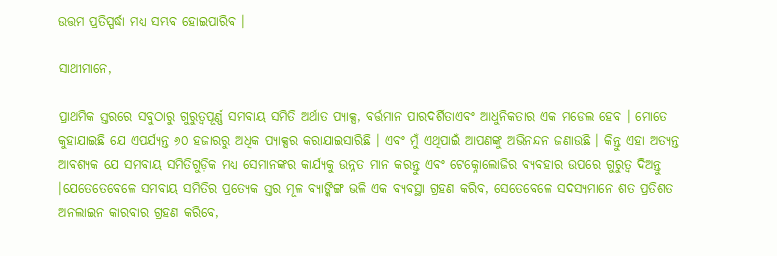ଉତ୍ତମ ପ୍ରତିସ୍ପର୍ଦ୍ଧା ମଧ୍ୟ ସମ୍ଭବ ହୋଇପାରିବ ।

ସାଥୀମାନେ,

ପ୍ରାଥମିକ ସ୍ତରରେ ସବୁଠାରୁ ଗୁରୁତ୍ୱପୂର୍ଣ୍ଣ ସମବାୟ ସମିତି ଅର୍ଥାତ ପ୍ୟାକ୍ସ, ବର୍ତ୍ତମାନ ପାରଦର୍ଶିତାଏବଂ ଆଧୁନିକତାର ଏକ ମଡେଲ ହେବ । ମୋତେ କୁହାଯାଇଛି ଯେ ଏପର୍ଯ୍ୟନ୍ତ ୬୦ ହଜାରରୁ ଅଧିକ ପ୍ୟାକ୍ସର କରାଯାଇସାରିଛି । ଏବଂ ମୁଁ ଏଥିପାଇଁ ଆପଣଙ୍କୁ ଅଭିନନ୍ଦନ ଜଣାଉଛି । କିନ୍ତୁ ଏହା ଅତ୍ୟନ୍ତ ଆବଶ୍ୟକ ଯେ ସମବାୟ ସମିତିଗୁଡ଼ିକ ମଧ୍ୟ ସେମାନଙ୍କର କାର୍ଯ୍ୟକୁ ଉନ୍ନତ ମାନ କରନ୍ତୁ ଏବଂ ଟେକ୍ନୋଲୋଜିର ବ୍ୟବହାର ଉପରେ ଗୁରୁତ୍ୱ ଦିଅନ୍ତୁ ।ଯେତେତେବେଳେ ସମବାୟ ସମିତିର ପ୍ରତ୍ୟେକ ସ୍ତର ମୂଳ ବ୍ୟାଙ୍କିଙ୍ଗ ଭଳି ଏକ ବ୍ୟବସ୍ଥା ଗ୍ରହଣ କରିବ, ସେତେବେଳେ ସଦସ୍ୟମାନେ ଶତ ପ୍ରତିଶତ ଅନଲାଇନ କାରବାର ଗ୍ରହଣ କରିବେ,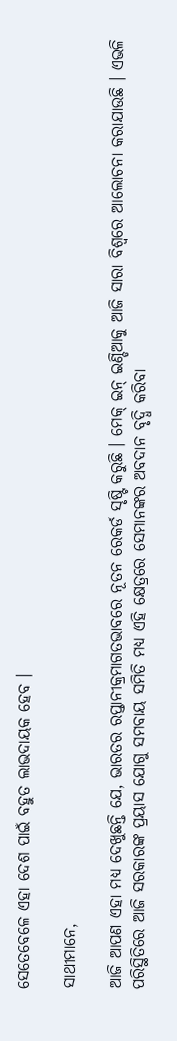ସେତେବେଳେ ଏହା ଦେଶ ପାଇଁ ବହୁତ ଲାଭଦାୟକ ହେବ ।

ସାଥୀମାନେ,

ଆଜି ଆପଣ ଏହା ମଧ୍ୟ ଦେଖୁଛନ୍ତି ଯେ, ଭାରତର ରପ୍ତାନୀକ୍ରମାଗତଭାବରେ ନୂତନ ରେକର୍ଡ ସୃଷ୍ଟି କରୁଛି । ମେକ୍ ଇନ୍ ଇଣ୍ଡିଆକୁ ଆଜି ସାରା ବିଶ୍ୱରେ ଆଲୋଚନା କରାଯାଉଛି । ଏଭଳି ପରିସ୍ଥିତିରେ ଆଜି ସରକାରଙ୍କ ପ୍ରୟାସ ଯୋଗୁ ସମବାୟ ସମିତି ମଧ୍ୟ ଏହି କ୍ଷେତ୍ରରେ ସେମାନଙ୍କର ଅବଦାନ ବୃଦ୍ଧି କରିବା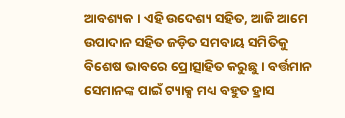ଆବଶ୍ୟକ । ଏହି ଉଦେଶ୍ୟ ସହିତ, ଆଜି ଆମେ ଉପାଦାନ ସହିତ ଜଡ଼ିତ ସମବାୟ ସମିତିକୁ ବିଶେଷ ଭାବରେ ପ୍ରୋତ୍ସାହିତ କରୁଛୁ । ବର୍ତ୍ତମାନ ସେମାନଙ୍କ ପାଇଁ ଟ୍ୟାକ୍ସ ମଧ୍ୟ ବହୁତ ହ୍ରାସ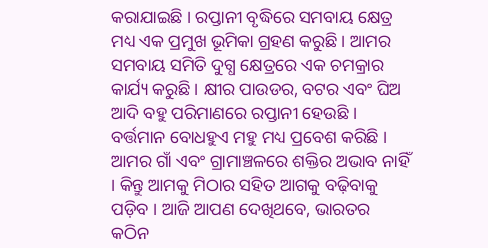କରାଯାଇଛି । ରପ୍ତାନୀ ବୃଦ୍ଧିରେ ସମବାୟ କ୍ଷେତ୍ର ମଧ୍ୟ ଏକ ପ୍ରମୁଖ ଭୂମିକା ଗ୍ରହଣ କରୁଛି । ଆମର ସମବାୟ ସମିତି ଦୁଗ୍ଧ କ୍ଷେତ୍ରରେ ଏକ ଚମକ୍ରାର କାର୍ଯ୍ୟ କରୁଛି । କ୍ଷୀର ପାଉଡର, ବଟର ଏବଂ ଘିଅ ଆଦି ବହୁ ପରିମାଣରେ ରପ୍ତାନୀ ହେଉଛି । ବର୍ତ୍ତମାନ ବୋଧହୁଏ ମହୁ ମଧ୍ୟ ପ୍ରବେଶ କରିଛି । ଆମର ଗାଁ ଏବଂ ଗ୍ରାମାଞ୍ଚଳରେ ଶକ୍ତିର ଅଭାବ ନାହିଁ । କିନ୍ତୁ ଆମକୁ ମିଠାର ସହିତ ଆଗକୁ ବଢ଼ିବାକୁ ପଡ଼ିବ । ଆଜି ଆପଣ ଦେଖିଥବେ, ଭାରତର କଠିନ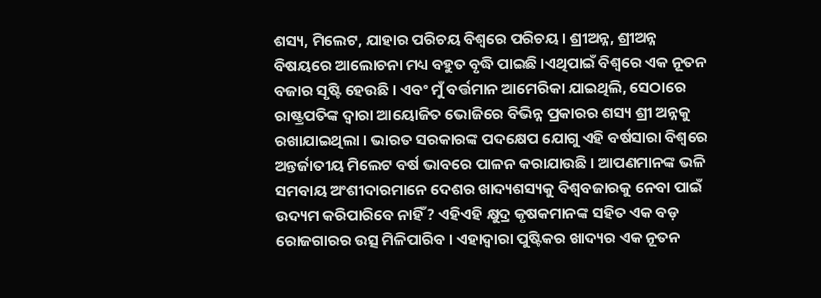ଶସ୍ୟ, ମିଲେଟ, ଯାହାର ପରିଚୟ ବିଶ୍ୱରେ ପରିଚୟ । ଶ୍ରୀଅନ୍ନ, ଶ୍ରୀଅନ୍ନ ବିଷୟରେ ଆଲୋଚନା ମଧ୍ୟ ବହୁତ ବୃଦ୍ଧି ପାଇଛି ।ଏଥିପାଇଁ ବିଶ୍ୱରେ ଏକ ନୂତନ ବଜାର ସୃଷ୍ଟି ହେଉଛି । ଏବଂ ମୁଁ ବର୍ତ୍ତମାନ ଆମେରିକା ଯାଇଥିଲି, ସେଠାରେ ରାଷ୍ଟ୍ରପତିଙ୍କ ଦ୍ୱାରା ଆୟୋଜିତ ଭୋଜିରେ ବିଭିନ୍ନ ପ୍ରକାରର ଶସ୍ୟ ଶ୍ରୀ ଅନ୍ନକୁ ରଖାଯାଇଥିଲା । ଭାରତ ସରକାରଙ୍କ ପଦକ୍ଷେପ ଯୋଗୁ ଏହି ବର୍ଷସାରା ବିଶ୍ୱରେ ଅନ୍ତର୍ଜାତୀୟ ମିଲେଟ ବର୍ଷ ଭାବରେ ପାଳନ କରାଯାଉଛି । ଆପଣମାନଙ୍କ ଭଳି ସମବାୟ ଅଂଶୀଦାରମାନେ ଦେଶର ଖାଦ୍ୟଶସ୍ୟକୁ ବିଶ୍ୱବଜାରକୁ ନେବା ପାଇଁ ଉଦ୍ୟମ କରିପାରିବେ ନାହିଁ? ଏହିଏହି କ୍ଷୁଦ୍ର କୃଷକମାନଙ୍କ ସହିତ ଏକ ବଡ଼ ରୋଜଗାରର ଉତ୍ସ ମିଳିପାରିବ । ଏହାଦ୍ୱାରା ପୁଷ୍ଟିକର ଖାଦ୍ୟର ଏକ ନୂତନ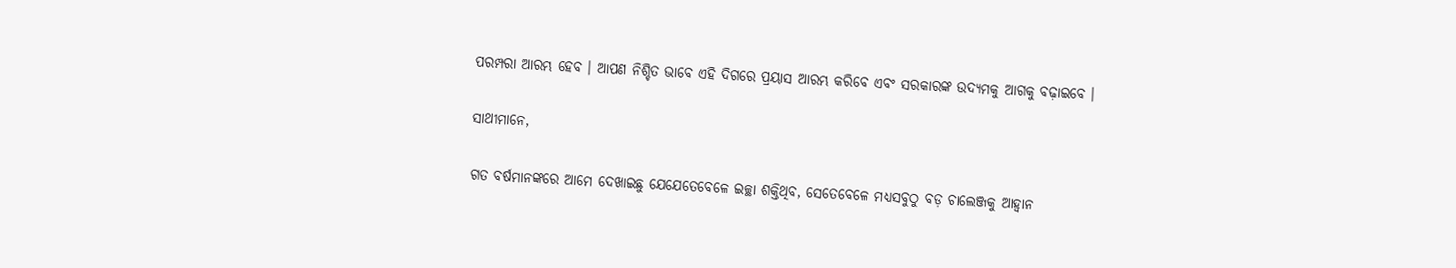ପରମ୍ପରା ଆରମ୍ଭ ହେବ । ଆପଣ ନିଶ୍ଚିତ ଭାବେ ଏହି ଦିଗରେ ପ୍ରୟାସ ଆରମ୍ଭ କରିବେ ଏବଂ ସରକାରଙ୍କ ଉଦ୍ୟମକୁ ଆଗକୁ ବଢ଼ାଇବେ ।

ସାଥୀମାନେ,

ଗତ ବର୍ଷମାନଙ୍କରେ ଆମେ ଦେଖାଇଛୁ ଯେଯେତେବେଳେ ଇଚ୍ଛା ଶକ୍ତିଥିବ, ସେତେବେଳେ ମଧ୍ୟସବୁଠୁ ବଡ଼ ଚାଲେଞ୍ଜକୁ ଆହ୍ୱାନ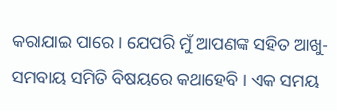କରାଯାଇ ପାରେ । ଯେପରି ମୁଁ ଆପଣଙ୍କ ସହିତ ଆଖୁ-ସମବାୟ ସମିତି ବିଷୟରେ କଥାହେବି । ଏକ ସମୟ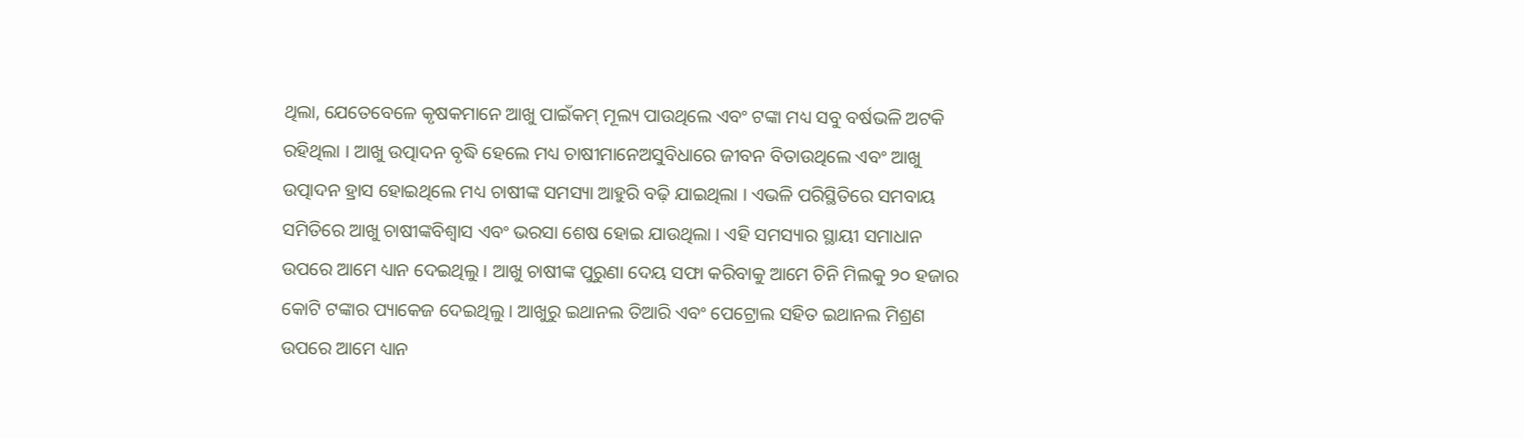ଥିଲା, ଯେତେବେଳେ କୃଷକମାନେ ଆଖୁ ପାଇଁକମ୍ ମୂଲ୍ୟ ପାଉଥିଲେ ଏବଂ ଟଙ୍କା ମଧ୍ୟ ସବୁ ବର୍ଷଭଳି ଅଟକି ରହିଥିଲା । ଆଖୁ ଉତ୍ପାଦନ ବୃଦ୍ଧି ହେଲେ ମଧ୍ୟ ଚାଷୀମାନେଅସୁବିଧାରେ ଜୀବନ ବିତାଉଥିଲେ ଏବଂ ଆଖୁ ଉତ୍ପାଦନ ହ୍ରାସ ହୋଇଥିଲେ ମଧ୍ୟ ଚାଷୀଙ୍କ ସମସ୍ୟା ଆହୁରି ବଢ଼ି ଯାଇଥିଲା । ଏଭଳି ପରିସ୍ଥିତିରେ ସମବାୟ ସମିତିରେ ଆଖୁ ଚାଷୀଙ୍କବିଶ୍ୱାସ ଏବଂ ଭରସା ଶେଷ ହୋଇ ଯାଉଥିଲା । ଏହି ସମସ୍ୟାର ସ୍ଥାୟୀ ସମାଧାନ ଉପରେ ଆମେ ଧ୍ୟାନ ଦେଇଥିଲୁ । ଆଖୁ ଚାଷୀଙ୍କ ପୁରୁଣା ଦେୟ ସଫା କରିବାକୁ ଆମେ ଚିନି ମିଲକୁ ୨୦ ହଜାର କୋଟି ଟଙ୍କାର ପ୍ୟାକେଜ ଦେଇଥିଲୁ । ଆଖୁରୁ ଇଥାନଲ ତିଆରି ଏବଂ ପେଟ୍ରୋଲ ସହିତ ଇଥାନଲ ମିଶ୍ରଣ ଉପରେ ଆମେ ଧ୍ୟାନ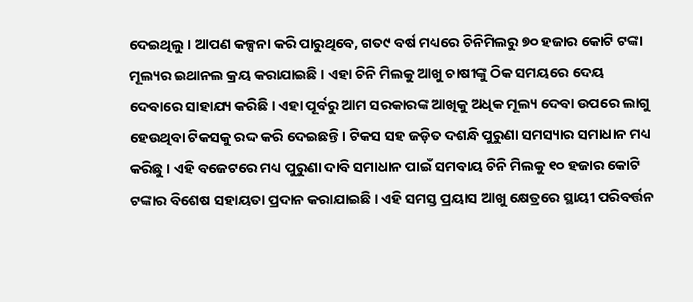ଦେଇଥିଲୁ । ଆପଣ କଳ୍ପନା କରି ପାରୁଥିବେ, ଗତ୯ ବର୍ଷ ମଧ୍ୟରେ ଚିନିମିଲରୁ ୭୦ ହଜାର କୋଟି ଟଙ୍କା ମୂଲ୍ୟର ଇଥାନଲ କ୍ରୟ କରାଯାଇଛି । ଏହା ଚିନି ମିଲକୁ ଆଖୁ ଚାଷୀଙ୍କୁ ଠିକ ସମୟରେ ଦେୟ ଦେବାରେ ସାହାଯ୍ୟ କରିଛି । ଏହା ପୂର୍ବରୁ ଆମ ସରକାରଙ୍କ ଆଖିକୁ ଅଧିକ ମୂଲ୍ୟ ଦେବା ଉପରେ ଲାଗୁ ହେଉଥିବା ଟିକସକୁ ରଦ୍ଦ କରି ଦେଇଛନ୍ତି । ଟିକସ ସହ ଜଡ଼ିତ ଦଶନ୍ଧି ପୁରୁଣା ସମସ୍ୟାର ସମାଧାନ ମଧ୍ୟ କରିଛୁ । ଏହି ବଜେଟରେ ମଧ୍ୟ ପୁରୁଣା ଦାବି ସମାଧାନ ପାଇଁ ସମବାୟ ଚିନି ମିଲକୁ ୧୦ ହଜାର କୋଟି ଟଙ୍କାର ବିଶେଷ ସହାୟତା ପ୍ରଦାନ କରାଯାଇଛି । ଏହି ସମସ୍ତ ପ୍ରୟାସ ଆଖୁ କ୍ଷେତ୍ରରେ ସ୍ଥାୟୀ ପରିବର୍ତ୍ତନ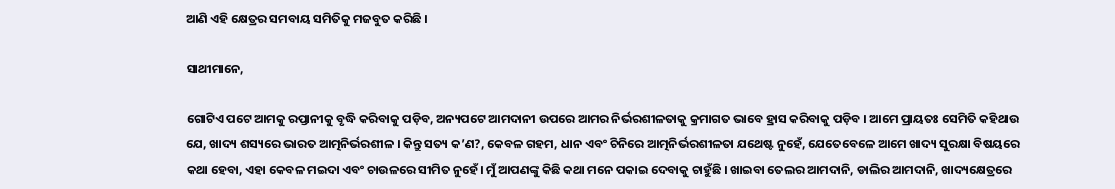ଆଣି ଏହି କ୍ଷେତ୍ରର ସମବାୟ ସମିତିକୁ ମଜବୁତ କରିଛି ।

ସାଥୀମାନେ,

ଗୋଟିଏ ପଟେ ଆମକୁ ରପ୍ତାନୀକୁ ବୃଦ୍ଧି କରିବାକୁ ପଡ଼ିବ, ଅନ୍ୟପଟେ ଆମଦାନୀ ଉପରେ ଆମର ନିର୍ଭରଶୀଳତାକୁ କ୍ରମାଗତ ଭାବେ ହ୍ରାସ କରିବାକୁ ପଡ଼ିବ । ଆମେ ପ୍ରାୟତଃ ସେମିତି କହିଥାଉ ଯେ, ଖାଦ୍ୟ ଶସ୍ୟରେ ଭାରତ ଆତ୍ମନିର୍ଭରଶୀଳ । କିନ୍ତୁ ସତ୍ୟ କ’ଣ?, କେବଳ ଗହମ, ଧାନ ଏବଂ ଚିନିରେ ଆତ୍ମନିର୍ଭରଶୀଳତା ଯଥେଷ୍ଟ ନୁହେଁ, ଯେତେବେଳେ ଆମେ ଖାଦ୍ୟ ସୁରକ୍ଷା ବିଷୟରେ କଥା ହେବା, ଏହା କେବଳ ମଇଦା ଏବଂ ଚାଉଳରେ ସୀମିତ ନୁହେଁ। ମୁଁ ଆପଣଙ୍କୁ କିଛି କଥା ମନେ ପକାଇ ଦେବାକୁ ଚାହୁଁଛି । ଖାଇବା ତେଲର ଆମଦାନି, ଡାଲିର ଆମଦାନି, ଖାଦ୍ୟକ୍ଷେତ୍ରରେ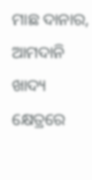ମାଛ ଦାନାର, ଆମଦାନି ଖାଦ୍ୟ କ୍ଷେତ୍ରରେ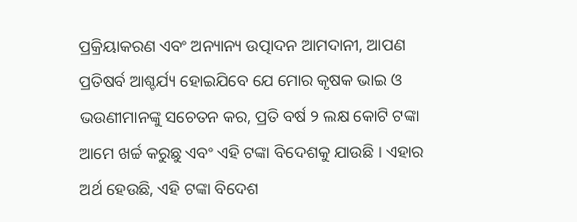ପ୍ରକ୍ରିୟାକରଣ ଏବଂ ଅନ୍ୟାନ୍ୟ ଉତ୍ପାଦନ ଆମଦାନୀ, ଆପଣ ପ୍ରତିଷର୍ବ ଆଶ୍ଚର୍ଯ୍ୟ ହୋଇଯିବେ ଯେ ମୋର କୃଷକ ଭାଇ ଓ ଭଉଣୀମାନଙ୍କୁ ସଚେତନ କର, ପ୍ରତି ବର୍ଷ ୨ ଲକ୍ଷ କୋଟି ଟଙ୍କା ଆମେ ଖର୍ଚ୍ଚ କରୁଛୁ ଏବଂ ଏହି ଟଙ୍କା ବିଦେଶକୁ ଯାଉଛି । ଏହାର ଅର୍ଥ ହେଉଛି, ଏହି ଟଙ୍କା ବିଦେଶ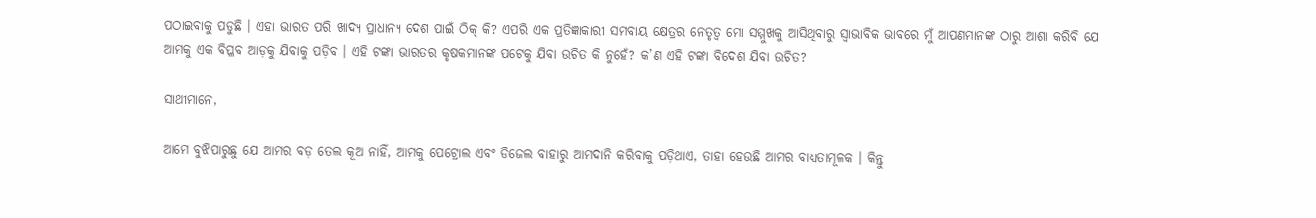ପଠାଇବାକୁ ପଡୁଛି । ଏହା ଭାରତ ପରି ଖାଦ୍ୟ ପ୍ରାଧାନ୍ୟ ଦେଶ ପାଇଁ ଠିକ୍ କି? ଏପରି ଏକ ପ୍ରତିଜ୍ଞାକାରୀ ସମବାୟ କ୍ଷେତ୍ରର ନେତୃତ୍ୱ ମୋ ସମ୍ମୁଖକୁ ଆସିଥିବାରୁ ସ୍ୱାଭାବିକ ଭାବରେ ମୁଁ ଆପଣମାନଙ୍କ ଠାରୁ ଆଶା କରିବି ଯେ ଆମକୁ ଏକ ବିପ୍ଳବ ଆଡ଼କୁ ଯିବାକୁ ପଡ଼ିବ । ଏହି ଟଙ୍କା ଭାରତର କୃଷକମାନଙ୍କ ପଟେକୁ ଯିବା ଉଚିତ କି ନୁହେଁ? କ’ଣ ଏହି ଟଙ୍କା ବିଦେଶ ଯିବା ଉଚିତ?

ସାଥୀମାନେ,

ଆମେ ବୁଝିପାରୁଛୁ ଯେ ଆମର ବଡ଼ ତେଲ କୂଅ ନାହିଁ, ଆମକୁ ପେଟ୍ରୋଲ ଏବଂ ଡିଜେଲ ବାହାରୁ ଆମଦାନି କରିବାକୁ ପଡ଼ିଥାଏ, ତାହା ହେଉଛି ଆମର ବାଧ୍ୟତାମୂଳକ । କିନ୍ତୁ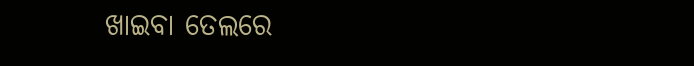ଖାଇବା ତେଲରେ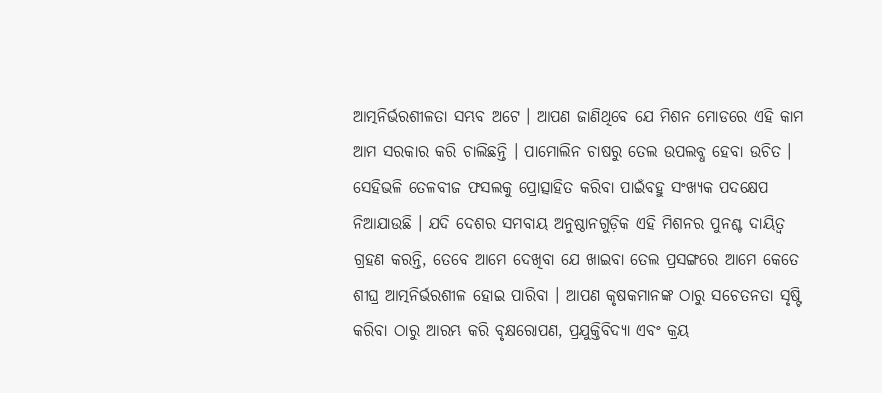ଆତ୍ମନିର୍ଭରଶୀଳତା ସମ୍ଭବ ଅଟେ । ଆପଣ ଜାଣିଥିବେ ଯେ ମିଶନ ମୋଡରେ ଏହି କାମ ଆମ ସରକାର କରି ଚାଲିଛନ୍ତି । ପାମୋଲିନ ଚାଷରୁ ତେଲ ଉପଲବ୍ଧ ହେବା ଉଚିତ । ସେହିଭଳି ତେଳବୀଜ ଫସଲକୁ ପ୍ରୋତ୍ସାହିତ କରିବା ପାଇଁବହୁ ସଂଖ୍ୟକ ପଦକ୍ଷେପ ନିଆଯାଉଛି । ଯଦି ଦେଶର ସମବାୟ ଅନୁଷ୍ଠାନଗୁଡ଼ିକ ଏହି ମିଶନର ପୁନଶ୍ଚ ଦାୟିତ୍ୱ ଗ୍ରହଣ କରନ୍ତି, ତେବେ ଆମେ ଦେଖିବା ଯେ ଖାଇବା ତେଲ ପ୍ରସଙ୍ଗରେ ଆମେ କେତେ ଶୀଘ୍ର ଆତ୍ମନିର୍ଭରଶୀଳ ହୋଇ ପାରିବା । ଆପଣ କୃଷକମାନଙ୍କ ଠାରୁ ସଚେତନତା ସୃଷ୍ଟି କରିବା ଠାରୁ ଆରମ୍ଭ କରି ବୃକ୍ଷରୋପଣ, ପ୍ରଯୁକ୍ତିବିଦ୍ୟା ଏବଂ କ୍ରୟ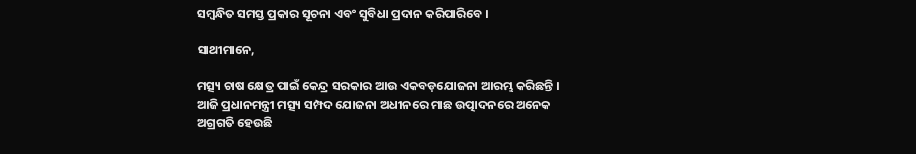ସମ୍ବନ୍ଧିତ ସମସ୍ତ ପ୍ରକାର ସୂଚନା ଏବଂ ସୁବିଧା ପ୍ରଦାନ କରିପାରିବେ ।

ସାଥୀମାନେ,

ମତ୍ସ୍ୟ ଚାଷ କ୍ଷେତ୍ର ପାଇଁ କେନ୍ଦ୍ର ସରକାର ଆଉ ଏକବଡ଼ଯୋଜନା ଆରମ୍ଭ କରିଛନ୍ତି । ଆଜି ପ୍ରଧାନମନ୍ତ୍ରୀ ମତ୍ସ୍ୟ ସମ୍ପଦ ଯୋଜନା ଅଧୀନରେ ମାଛ ଉତ୍ପାଦନରେ ଅନେକ ଅଗ୍ରଗତି ହେଉଛି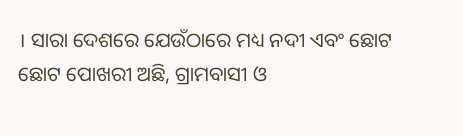। ସାରା ଦେଶରେ ଯେଉଁଠାରେ ମଧ୍ୟ ନଦୀ ଏବଂ ଛୋଟ ଛୋଟ ପୋଖରୀ ଅଛି, ଗ୍ରାମବାସୀ ଓ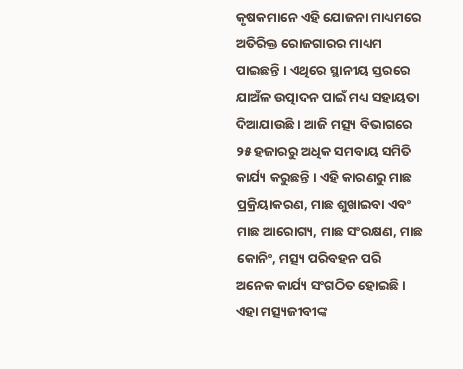କୃଷକମାନେ ଏହି ଯୋଜନା ମାଧ୍ୟମରେ ଅତିରିକ୍ତ ରୋଜଗାରର ମାଧ୍ୟମ ପାଇଛନ୍ତି । ଏଥିରେ ସ୍ଥାନୀୟ ସ୍ତରରେ ଯାଅଁଳ ଉତ୍ପାଦନ ପାଇଁ ମଧ୍ୟ ସହାୟତା ଦିଆଯାଉଛି । ଆଜି ମତ୍ସ୍ୟ ବିଭାଗରେ ୨୫ ହଜାରରୁ ଅଧିକ ସମବାୟ ସମିତି କାର୍ଯ୍ୟ କରୁଛନ୍ତି । ଏହି କାରଣରୁ ମାଛ ପ୍ରକ୍ରିୟାକରଣ, ମାଛ ଶୁଖାଇବା ଏବଂ ମାଛ ଆରୋଗ୍ୟ, ମାଛ ସଂରକ୍ଷଣ, ମାଛ କୋନିଂ, ମତ୍ସ୍ୟ ପରିବହନ ପରି  ଅନେକ କାର୍ଯ୍ୟ ସଂଗଠିତ ହୋଇଛି । ଏହା ମତ୍ସ୍ୟଜୀବୀଙ୍କ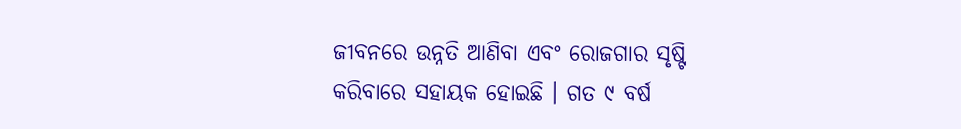ଜୀବନରେ ଉନ୍ନତି ଆଣିବା ଏବଂ ରୋଜଗାର ସୃଷ୍ଟି କରିବାରେ ସହାୟକ ହୋଇଛି । ଗତ ୯ ବର୍ଷ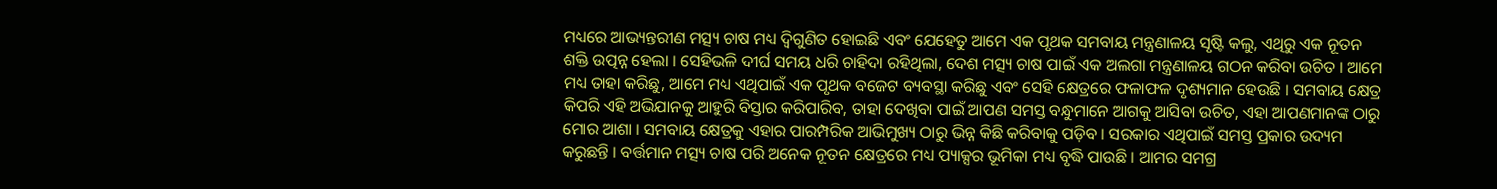ମଧ୍ୟରେ ଆଭ୍ୟନ୍ତରୀଣ ମତ୍ସ୍ୟ ଚାଷ ମଧ୍ୟ ଦ୍ୱିଗୁଣିତ ହୋଇଛି ଏବଂ ଯେହେତୁ ଆମେ ଏକ ପୃଥକ ସମବାୟ ମନ୍ତ୍ରଣାଳୟ ସୃଷ୍ଟି କଲୁ, ଏଥିରୁ ଏକ ନୂତନ ଶକ୍ତି ଉତ୍ପନ୍ନ ହେଲା । ସେହିଭଳି ଦୀର୍ଘ ସମୟ ଧରି ଚାହିଦା ରହିଥିଲା, ଦେଶ ମତ୍ସ୍ୟ ଚାଷ ପାଇଁ ଏକ ଅଲଗା ମନ୍ତ୍ରଣାଳୟ ଗଠନ କରିବା ଉଚିତ । ଆମେ ମଧ୍ୟ ତାହା କରିଛୁ, ଆମେ ମଧ୍ୟ ଏଥିପାଇଁ ଏକ ପୃଥକ ବଜେଟ ବ୍ୟବସ୍ଥା କରିଛୁ ଏବଂ ସେହି କ୍ଷେତ୍ରରେ ଫଳାଫଳ ଦୃଶ୍ୟମାନ ହେଉଛି । ସମବାୟ କ୍ଷେତ୍ର କିପରି ଏହି ଅଭିଯାନକୁ ଆହୁରି ବିସ୍ତାର କରିପାରିବ, ତାହା ଦେଖିବା ପାଇଁ ଆପଣ ସମସ୍ତ ବନ୍ଧୁମାନେ ଆଗକୁ ଆସିବା ଉଚିତ, ଏହା ଆପଣମାନଙ୍କ ଠାରୁ ମୋର ଆଶା । ସମବାୟ କ୍ଷେତ୍ରକୁ ଏହାର ପାରମ୍ପରିକ ଆଭିମୁଖ୍ୟ ଠାରୁ ଭିନ୍ନ କିଛି କରିବାକୁ ପଡ଼ିବ । ସରକାର ଏଥିପାଇଁ ସମସ୍ତ ପ୍ରକାର ଉଦ୍ୟମ କରୁଛନ୍ତି । ବର୍ତ୍ତମାନ ମତ୍ସ୍ୟ ଚାଷ ପରି ଅନେକ ନୂତନ କ୍ଷେତ୍ରରେ ମଧ୍ୟ ପ୍ୟାକ୍ସର ଭୂମିକା ମଧ୍ୟ ବୃଦ୍ଧି ପାଉଛି । ଆମର ସମଗ୍ର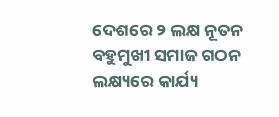ଦେଶରେ ୨ ଲକ୍ଷ ନୂତନ ବହୁମୁଖୀ ସମାଜ ଗଠନ ଲକ୍ଷ୍ୟରେ କାର୍ଯ୍ୟ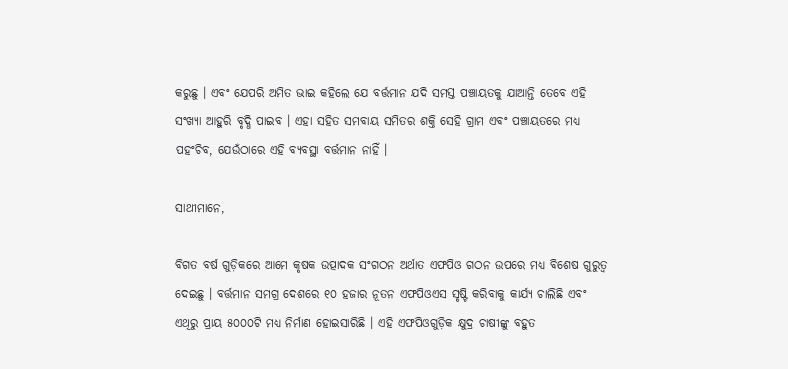କରୁଛୁ । ଏବଂ ଯେପରି ଅମିତ ଭାଇ କହିଲେ ଯେ ବର୍ତ୍ତମାନ ଯଦି ସମସ୍ତ ପଞ୍ଚାୟତକୁ ଯାଆନ୍ତି ତେବେ ଏହି ସଂଖ୍ୟା ଆହୁରି ବୃଦ୍ଧି ପାଇବ । ଏହା ସହିତ ସମବାୟ ସମିତର ଶକ୍ତି ସେହି ଗ୍ରାମ ଏବଂ ପଞ୍ଚାୟତରେ ମଧ୍ୟ ପହଂଚିବ, ଯେଉଁଠାରେ ଏହି ବ୍ୟବସ୍ଥା ବର୍ତ୍ତମାନ ନାହିଁ ।

ସାଥୀମାନେ,

ବିଗତ ବର୍ଷ ଗୁଡ଼ିକରେ ଆମେ କୃଷକ ଉତ୍ପାଦକ ସଂଗଠନ ଅର୍ଥାତ ଏଫପିଓ ଗଠନ ଉପରେ ମଧ୍ୟ ବିଶେଷ ଗୁରୁତ୍ୱ ଦେଇଛୁ । ବର୍ତ୍ତମାନ ସମଗ୍ର ଦେଶରେ ୧୦ ହଜାର ନୂତନ ଏଫପିଓଏସ ସୃଷ୍ଟି କରିବାକୁ କାର୍ଯ୍ୟ ଚାଲିଛି ଏବଂ ଏଥିରୁ ପ୍ରାୟ ୫୦୦୦ଟି ମଧ୍ୟ ନିର୍ମାଣ ହୋଇସାରିଛି । ଏହି ଏଫପିଓଗୁଡ଼ିକ କ୍ଷୁଦ୍ର ଚାଷୀଙ୍କୁ ବହୁତ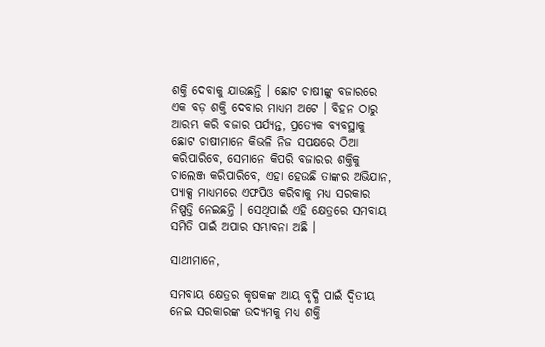ଶକ୍ତି ଦେବାକୁ ଯାଉଛନ୍ତି । ଛୋଟ ଚାଷୀଙ୍କୁ ବଜାରରେ ଏକ ବଡ଼ ଶକ୍ତି ଦେବାର ମାଧ୍ୟମ ଅଟେ । ବିହନ ଠାରୁ ଆରମ୍ଭ କରି ବଜାର ପର୍ଯ୍ୟନ୍ତ, ପ୍ରତ୍ୟେକ ବ୍ୟବସ୍ଥାକୁ ଛୋଟ ଚାଷୀମାନେ କିଭଳି ନିଜ ସପକ୍ଷରେ ଠିଆ କରିପାରିବେ, ସେମାନେ କିପରି ବଜାରର ଶକ୍ତିକୁ ଚାଲେଞ୍ଜ କରିପାରିବେ, ଏହା ହେଉଛି ତାଙ୍କର ଅଭିଯାନ, ପ୍ୟାକ୍ସ ମାଧ୍ୟମରେ ଏଫପିଓ କରିବାକୁ ମଧ୍ୟ ସରକାର ନିଷ୍ପତ୍ତି ନେଇଛନ୍ତି । ସେଥିପାଇଁ ଏହି କ୍ଷେତ୍ରରେ ସମବାୟ ସମିତି ପାଇଁ ଅପାର ସମ୍ଭାବନା ଅଛି ।

ସାଥୀମାନେ,

ସମବାୟ କ୍ଷେତ୍ରର କୃଷକଙ୍କ ଆୟ ବୃଦ୍ଧି ପାଇଁ ଦ୍ୱିତୀୟ ନେଇ ସରକାରଙ୍କ ଉଦ୍ୟମକୁ ମଧ୍ୟ ଶକ୍ତି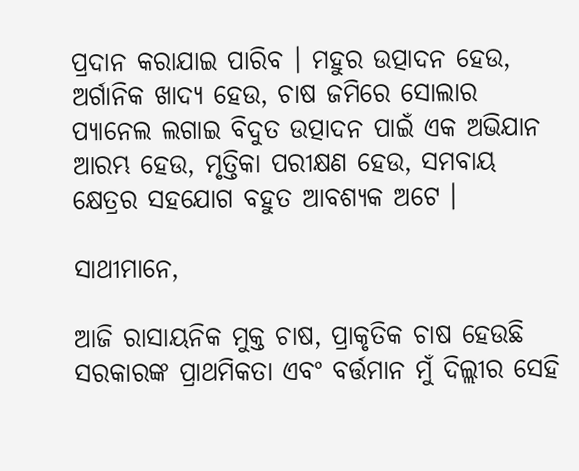ପ୍ରଦାନ କରାଯାଇ ପାରିବ । ମହୁର ଉତ୍ପାଦନ ହେଉ, ଅର୍ଗାନିକ ଖାଦ୍ୟ ହେଉ, ଚାଷ ଜମିରେ ସୋଲାର ପ୍ୟାନେଲ ଲଗାଇ ବିଦୁତ ଉତ୍ପାଦନ ପାଇଁ ଏକ ଅଭିଯାନ ଆରମ୍ଭ ହେଉ, ମୃତ୍ତିକା ପରୀକ୍ଷଣ ହେଉ, ସମବାୟ କ୍ଷେତ୍ରର ସହଯୋଗ ବହୁତ ଆବଶ୍ୟକ ଅଟେ ।

ସାଥୀମାନେ,

ଆଜି ରାସାୟନିକ ମୁକ୍ତ ଚାଷ, ପ୍ରାକୃତିକ ଚାଷ ହେଉଛି ସରକାରଙ୍କ ପ୍ରାଥମିକତା ଏବଂ ବର୍ତ୍ତମାନ ମୁଁ ଦିଲ୍ଲୀର ସେହି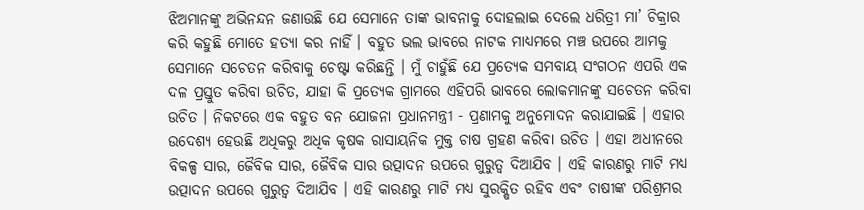ଝିଅମାନଙ୍କୁ ଅଭିନନ୍ଦନ ଜଣାଉଛି ଯେ ସେମାନେ ତାଙ୍କ ଭାବନାକୁ ଦୋହଲାଇ ଦେଲେ ଧରିତ୍ରୀ ମା’ ଚିକ୍ରାର କରି କହୁଛି ମୋତେ ହତ୍ୟା କର ନାହିଁ । ବହୁତ ଭଲ ଭାବରେ ନାଟକ ମାଧ୍ୟମରେ ମଞ୍ଚ ଉପରେ ଆମକୁ ସେମାନେ ସଚେତନ କରିବାକୁ ଚେଷ୍ଟା କରିଛନ୍ତି । ମୁଁ ଚାହୁଁଛି ଯେ ପ୍ରତ୍ୟେକ ସମବାୟ ସଂଗଠନ ଏପରି ଏକ ଦଳ ପ୍ରସ୍ତୁତ କରିବା ଉଚିତ, ଯାହା କି ପ୍ରତ୍ୟେକ ଗ୍ରାମରେ ଏହିପରି ଭାବରେ ଲୋକମାନଙ୍କୁ ସଚେତନ କରିବା ଉଚିତ । ନିକଟରେ ଏକ ବହୁତ ବନ ଯୋଜନା ପ୍ରଧାନମନ୍ତ୍ରୀ - ପ୍ରଣାମକୁ ଅନୁମୋଦନ କରାଯାଇଛି । ଏହାର ଉଦେଶ୍ୟ ହେଉଛି ଅଧିକରୁ ଅଧିକ କୃଷକ ରାସାୟନିକ ମୁକ୍ତ ଚାଷ ଗ୍ରହଣ କରିବା ଉଚିତ । ଏହା ଅଧୀନରେ ବିକଳ୍ପ ସାର, ଜୈବିକ ସାର, ଜୈବିକ ସାର ଉତ୍ପାଦନ ଉପରେ ଗୁରୁତ୍ୱ ଦିଆଯିବ । ଏହି କାରଣରୁ ମାଟି ମଧ୍ୟ ଉତ୍ପାଦନ ଉପରେ ଗୁରୁତ୍ୱ ଦିଆଯିବ । ଏହି କାରଣରୁ ମାଟି ମଧ୍ୟ ସୁରକ୍ଷିତ ରହିବ ଏବଂ ଚାଷୀଙ୍କ ପରିଶ୍ରମର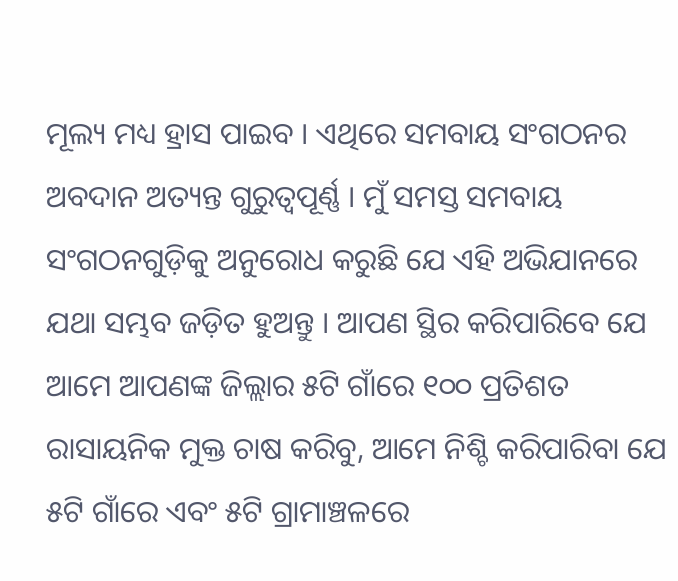ମୂଲ୍ୟ ମଧ୍ୟ ହ୍ରାସ ପାଇବ । ଏଥିରେ ସମବାୟ ସଂଗଠନର ଅବଦାନ ଅତ୍ୟନ୍ତ ଗୁରୁତ୍ୱପୂର୍ଣ୍ଣ । ମୁଁ ସମସ୍ତ ସମବାୟ ସଂଗଠନଗୁଡ଼ିକୁ ଅନୁରୋଧ କରୁଛି ଯେ ଏହି ଅଭିଯାନରେ ଯଥା ସମ୍ଭବ ଜଡ଼ିତ ହୁଅନ୍ତୁ । ଆପଣ ସ୍ଥିର କରିପାରିବେ ଯେ ଆମେ ଆପଣଙ୍କ ଜିଲ୍ଲାର ୫ଟି ଗାଁରେ ୧୦୦ ପ୍ରତିଶତ ରାସାୟନିକ ମୁକ୍ତ ଚାଷ କରିବୁ, ଆମେ ନିଶ୍ଚି କରିପାରିବା ଯେ ୫ଟି ଗାଁରେ ଏବଂ ୫ଟି ଗ୍ରାମାଞ୍ଚଳରେ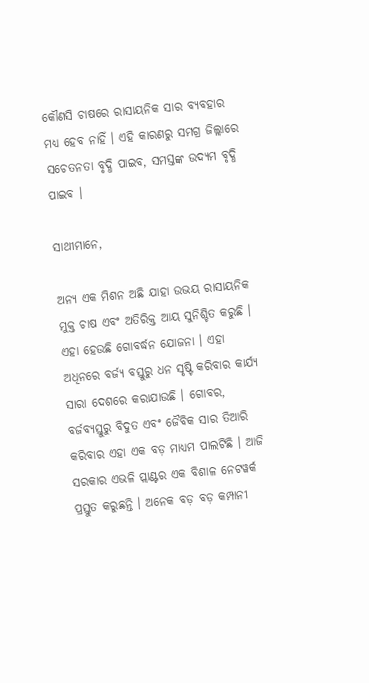କୌଣସି ଚାଷରେ ରାସାୟନିକ ସାର ବ୍ୟବହାର ମଧ୍ୟ ହେବ ନାହିଁ । ଏହି କାରଣରୁ ସମଗ୍ର ଜିଲ୍ଲାରେ ସଚେତନତା ବୃଦ୍ଧି ପାଇବ, ସମସ୍ତଙ୍କ ଉଦ୍ୟମ ବୃଦ୍ଧି ପାଇବ ।

ସାଥୀମାନେ,

ଅନ୍ୟ ଏକ ମିଶନ ଅଛି ଯାହା ଉଭୟ ରାସାୟନିକ ମୁକ୍ତ ଚାଷ ଏବଂ ଅତିରିକ୍ତ ଆୟ ସୁନିଶ୍ଚିତ କରୁଛି । ଏହା ହେଉଛି ଗୋବର୍ଦ୍ଧନ ଯୋଜନା । ଏହା ଅଧିନରେ ବର୍ଜ୍ୟ ବସ୍ତୁରୁ ଧନ ସୃଷ୍ଟି କରିବାର କାର୍ଯ୍ୟ ସାରା ଦେଶରେ କରାଯାଉଛି । ଗୋବର, ବର୍ଜବ୍ୟସ୍ତୁରୁ ବିଦୁତ ଏବଂ ଜୈବିକ ସାର ତିଆରି କରିବାର ଏହା ଏକ ବଡ଼ ମାଧ୍ୟମ ପାଲଟିଛି । ଆଜି ସରକାର ଏଭଳି ପ୍ଲାଣ୍ଟର ଏକ ବିଶାଳ ନେଟୱର୍କ ପ୍ରସ୍ତୁତ କରୁଛନ୍ତି । ଅନେକ ବଡ଼ ବଡ଼ କମ୍ପାନୀ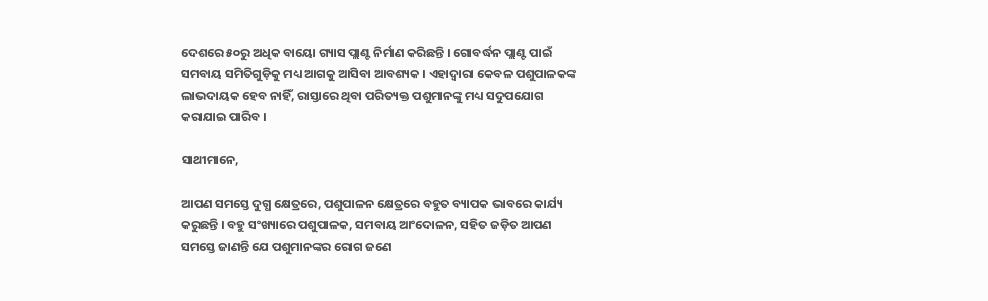ଦେଶରେ ୫୦ରୁ ଅଧିକ ବାୟୋ ଗ୍ୟାସ ପ୍ଲାଣ୍ଟ ନିର୍ମାଣ କରିଛନ୍ତି । ଗୋବର୍ଦ୍ଧନ ପ୍ଲାଣ୍ଟ ପାଇଁ ସମବାୟ ସମିତିଗୁଡ଼ିକୁ ମଧ୍ୟ ଆଗକୁ ଆସିବା ଆବଶ୍ୟକ । ଏହାଦ୍ୱାରା କେବଳ ପଶୁପାଳକଙ୍କ ଲାଭଦାୟକ ହେବ ନାହିଁ, ରାସ୍ତାରେ ଥିବା ପରିତ୍ୟକ୍ତ ପଶୁମାନଙ୍କୁ ମଧ୍ୟ ସଦୁପଯୋଗ କରାଯାଇ ପାରିବ ।

ସାଥୀମାନେ,

ଆପଣ ସମସ୍ତେ ଦୁଗ୍ଧ କ୍ଷେତ୍ରରେ, ପଶୁପାଳନ କ୍ଷେତ୍ରରେ ବହୁତ ବ୍ୟାପକ ଭାବରେ କାର୍ଯ୍ୟ କରୁଛନ୍ତି । ବହୁ ସଂଖ୍ୟାରେ ପଶୁପାଳକ, ସମବାୟ ଆଂଦୋଳନ, ସହିତ ଜଡ଼ିତ ଆପଣ ସମସ୍ତେ ଜାଣନ୍ତି ଯେ ପଶୁମାନଙ୍କର ରୋଗ ଜଣେ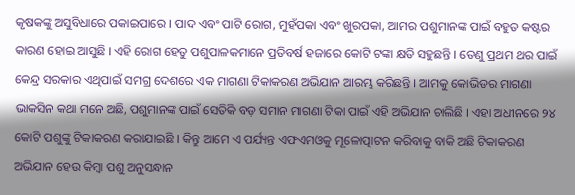କୃଷକଙ୍କୁ ଅସୁବିଧାରେ ପକାଇପାରେ । ପାଦ ଏବଂ ପାଟି ରୋଗ, ମୁହଁପକା ଏବଂ ଖୁରପକା, ଆମର ପଶୁମାନଙ୍କ ପାଇଁ ବହୁତ କଷ୍ଟର କାରଣ ହୋଇ ଆସୁଛି । ଏହି ରୋଗ ହେତୁ ପଶୁପାଳକମାନେ ପ୍ରତିବର୍ଷ ହଜାରେ କୋଟି ଟଙ୍କା କ୍ଷତି ସହୁଛନ୍ତି । ତେଣୁ ପ୍ରଥମ ଥର ପାଇଁ କେନ୍ଦ୍ର ସରକାର ଏଥିପାଇଁ ସମଗ୍ର ଦେଶରେ ଏକ ମାଗଣା ଟିକାକରଣ ଅଭିଯାନ ଆରମ୍ଭ କରିଛନ୍ତି । ଆମକୁ କୋଭିଡର ମାଗଣା ଭାକସିନ କଥା ମନେ ଅଛି, ପଶୁମାନଙ୍କ ପାଇଁ ସେତିକି ବଡ଼ ସମାନ ମାଗଣା ଟିକା ପାଇଁ ଏହି ଅଭିଯାନ ଚାଲିଛି । ଏହା ଅଧୀନରେ ୨୪ କୋଟି ପଶୁଙ୍କୁ ଟିକାକରଣ କରାଯାଇଛି । କିନ୍ତୁ ଆମେ ଏ ପର୍ଯ୍ୟନ୍ତ ଏଫଏମଓକୁ ମୂଳୋତ୍ପାଟନ କରିବାକୁ ବାକି ଅଛି ଟିକାକରଣ ଅଭିଯାନ ହେଉ କିମ୍ବା ପଶୁ ଅନୁସନ୍ଧାନ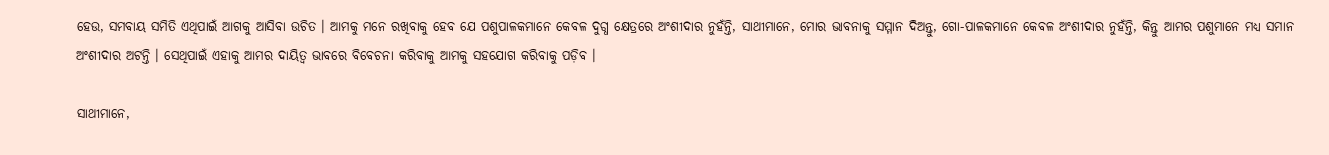ହେଉ, ସମବାୟ ସମିତି ଏଥିପାଇଁ ଆଗକୁ ଆସିବା ଉଚିତ । ଆମକୁ ମନେ ରଖିବାକୁ ହେବ ଯେ ପଶୁପାଳକମାନେ କେବଳ ଦୁଗ୍ଧ କ୍ଷେତ୍ରରେ ଅଂଶୀଦାର ନୁହଁନ୍ତି, ସାଥୀମାନେ, ମୋର ଭାବନାକୁ ସମ୍ମାନ ଦିଅନ୍ତୁ, ଗୋ-ପାଳକମାନେ କେବଳ ଅଂଶୀଦାର ନୁହଁନ୍ତି, କିନ୍ତୁ ଆମର ପଶୁମାନେ ମଧ୍ୟ ସମାନ ଅଂଶୀଦାର ଅଟନ୍ତି । ସେଥିପାଇଁ ଏହାକୁ ଆମର ଦାୟିତ୍ୱ ଭାବରେ ବିବେଚନା କରିବାକୁ ଆମକୁ ସହଯୋଗ କରିବାକୁ ପଡ଼ିବ ।

ସାଥୀମାନେ,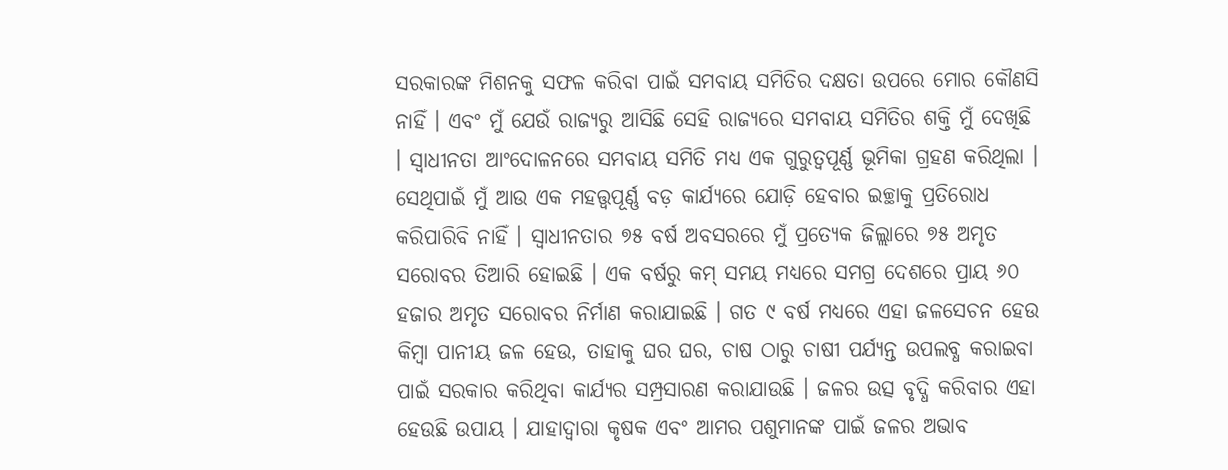ସରକାରଙ୍କ ମିଶନକୁ ସଫଳ କରିବା ପାଇଁ ସମବାୟ ସମିତିର ଦକ୍ଷତା ଉପରେ ମୋର କୌଣସି ନାହିଁ । ଏବଂ ମୁଁ ଯେଉଁ ରାଜ୍ୟରୁ ଆସିଛି ସେହି ରାଜ୍ୟରେ ସମବାୟ ସମିତିର ଶକ୍ତି ମୁଁ ଦେଖିଛି । ସ୍ୱାଧୀନତା ଆଂଦୋଳନରେ ସମବାୟ ସମିତି ମଧ୍ୟ ଏକ ଗୁରୁତ୍ୱପୂର୍ଣ୍ଣ ଭୂମିକା ଗ୍ରହଣ କରିଥିଲା । ସେଥିପାଇଁ ମୁଁ ଆଉ ଏକ ମହତ୍ତ୍ୱପୂର୍ଣ୍ଣ ବଡ଼ କାର୍ଯ୍ୟରେ ଯୋଡ଼ି ହେବାର ଇଚ୍ଛାକୁ ପ୍ରତିରୋଧ କରିପାରିବି ନାହିଁ । ସ୍ୱାଧୀନତାର ୭୫ ବର୍ଷ ଅବସରରେ ମୁଁ ପ୍ରତ୍ୟେକ ଜିଲ୍ଲାରେ ୭୫ ଅମୃତ ସରୋବର ତିଆରି ହୋଇଛି । ଏକ ବର୍ଷରୁ କମ୍ ସମୟ ମଧ୍ୟରେ ସମଗ୍ର ଦେଶରେ ପ୍ରାୟ ୬୦ ହଜାର ଅମୃତ ସରୋବର ନିର୍ମାଣ କରାଯାଇଛି । ଗତ ୯ ବର୍ଷ ମଧ୍ୟରେ ଏହା ଜଳସେଚନ ହେଉ କିମ୍ବା ପାନୀୟ ଜଳ ହେଉ, ତାହାକୁ ଘର ଘର, ଚାଷ ଠାରୁ ଚାଷୀ ପର୍ଯ୍ୟନ୍ତ ଉପଲବ୍ଧ କରାଇବା ପାଇଁ ସରକାର କରିଥିବା କାର୍ଯ୍ୟର ସମ୍ପ୍ରସାରଣ କରାଯାଉଛି । ଜଳର ଉତ୍ସ ବୃଦ୍ଧି କରିବାର ଏହା ହେଉଛି ଉପାୟ । ଯାହାଦ୍ୱାରା କୃଷକ ଏବଂ ଆମର ପଶୁମାନଙ୍କ ପାଇଁ ଜଳର ଅଭାବ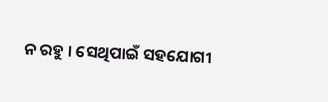ନ ରହୁ । ସେଥିପାଇଁ ସହଯୋଗୀ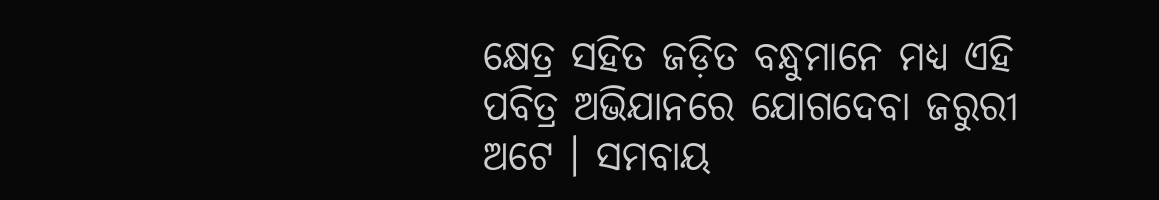କ୍ଷେତ୍ର ସହିତ ଜଡ଼ିତ ବନ୍ଧୁମାନେ ମଧ୍ୟ ଏହି ପବିତ୍ର ଅଭିଯାନରେ ଯୋଗଦେବା ଜରୁରୀ ଅଟେ । ସମବାୟ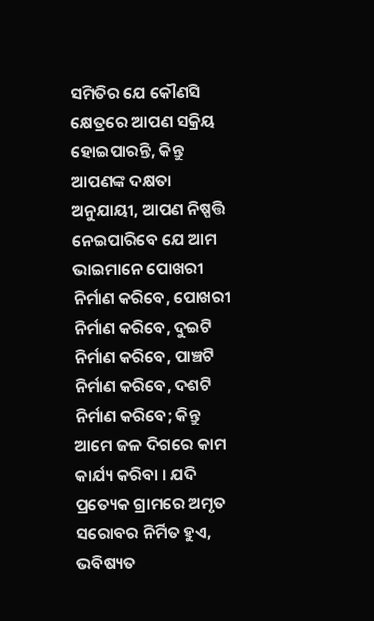ସମିତିର ଯେ କୌଣସି କ୍ଷେତ୍ରରେ ଆପଣ ସକ୍ରିୟ ହୋଇପାରନ୍ତି, କିନ୍ତୁ ଆପଣଙ୍କ ଦକ୍ଷତା ଅନୁଯାୟୀ, ଆପଣ ନିଷ୍ପତ୍ତି ନେଇପାରିବେ ଯେ ଆମ ଭାଇମାନେ ପୋଖରୀ ନିର୍ମାଣ କରିବେ, ପୋଖରୀ ନିର୍ମାଣ କରିବେ, ଦୁଇଟି ନିର୍ମାଣ କରିବେ, ପାଞ୍ଚଟି ନିର୍ମାଣ କରିବେ, ଦଶଟି ନିର୍ମାଣ କରିବେ; କିନ୍ତୁ ଆମେ ଜଳ ଦିଗରେ କାମ କାର୍ଯ୍ୟ କରିବା । ଯଦି ପ୍ରତ୍ୟେକ ଗ୍ରାମରେ ଅମୃତ ସରୋବର ନିର୍ମିତ ହୁଏ, ଭବିଷ୍ୟତ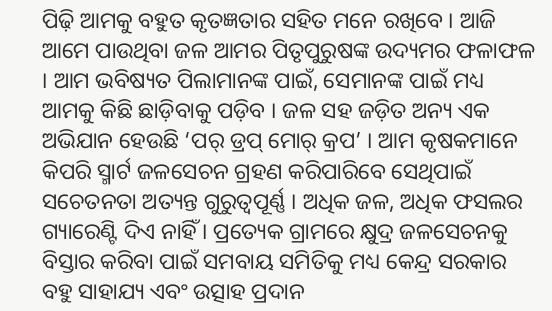ପିଢ଼ି ଆମକୁ ବହୁତ କୃତଜ୍ଞତାର ସହିତ ମନେ ରଖିବେ । ଆଜି ଆମେ ପାଉଥିବା ଜଳ ଆମର ପିତୃପୁରୁଷଙ୍କ ଉଦ୍ୟମର ଫଳାଫଳ । ଆମ ଭବିଷ୍ୟତ ପିଲାମାନଙ୍କ ପାଇଁ, ସେମାନଙ୍କ ପାଇଁ ମଧ୍ୟ ଆମକୁ କିଛି ଛାଡ଼ିବାକୁ ପଡ଼ିବ । ଜଳ ସହ ଜଡ଼ିତ ଅନ୍ୟ ଏକ ଅଭିଯାନ ହେଉଛି ‘ପର୍ ଡ୍ରପ୍ ମୋର୍ କ୍ରପ’ । ଆମ କୃଷକମାନେ କିପରି ସ୍ମାର୍ଟ ଜଳସେଚନ ଗ୍ରହଣ କରିପାରିବେ ସେଥିପାଇଁ ସଚେତନତା ଅତ୍ୟନ୍ତ ଗୁରୁତ୍ୱପୂର୍ଣ୍ଣ । ଅଧିକ ଜଳ, ଅଧିକ ଫସଲର ଗ୍ୟାରେଣ୍ଟି ଦିଏ ନାହିଁ । ପ୍ରତ୍ୟେକ ଗ୍ରାମରେ କ୍ଷୁଦ୍ର ଜଳସେଚନକୁ ବିସ୍ତାର କରିବା ପାଇଁ ସମବାୟ ସମିତିକୁ ମଧ୍ୟ କେନ୍ଦ୍ର ସରକାର ବହୁ ସାହାଯ୍ୟ ଏବଂ ଉତ୍ସାହ ପ୍ରଦାନ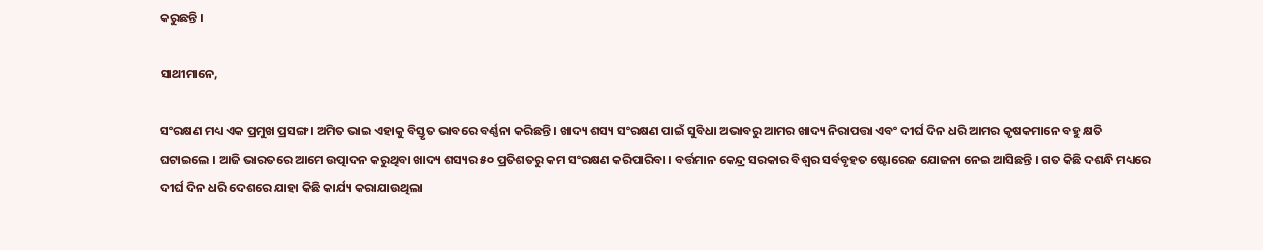କରୁଛନ୍ତି ।

ସାଥୀମାନେ,

ସଂରକ୍ଷଣ ମଧ୍ୟ ଏକ ପ୍ରମୁଖ ପ୍ରସଙ୍ଗ । ଅମିତ ଭାଇ ଏହାକୁ ବିସ୍ତୃତ ଭାବରେ ବର୍ଣ୍ଣନା କରିଛନ୍ତି । ଖାଦ୍ୟ ଶସ୍ୟ ସଂରକ୍ଷଣ ପାଇଁ ସୁବିଧା ଅଭାବରୁ ଆମର ଖାଦ୍ୟ ନିରାପତ୍ତା ଏବଂ ଦୀର୍ଘ ଦିନ ଧରି ଆମର କୃଷକମାନେ ବହୁ କ୍ଷତି ଘଟାଇଲେ । ଆଜି ଭାରତରେ ଆମେ ଉତ୍ପାଦନ କରୁଥିବା ଖାଦ୍ୟ ଶସ୍ୟର ୫୦ ପ୍ରତିଶତରୁ କମ ସଂରକ୍ଷଣ କରିପାରିବା । ବର୍ତ୍ତମାନ କେନ୍ଦ୍ର ସରକାର ବିଶ୍ୱର ସର୍ବବୃହତ ଷ୍ଟୋରେଜ ଯୋଜନା ନେଇ ଆସିଛନ୍ତି । ଗତ କିଛି ଦଶନ୍ଧି ମଧ୍ୟରେ ଦୀର୍ଘ ଦିନ ଧରି ଦେଶରେ ଯାହା କିଛି କାର୍ଯ୍ୟ କରାଯାଉଥିଲା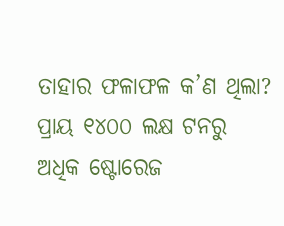ତାହାର ଫଳାଫଳ କ’ଣ ଥିଲା? ପ୍ରାୟ ୧୪୦୦ ଲକ୍ଷ ଟନରୁ ଅଧିକ ଷ୍ଟୋରେଜ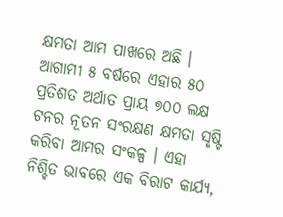କ୍ଷମତା ଆମ ପାଖରେ ଅଛି । ଆଗାମୀ ୫ ବର୍ଷରେ ଏହାର ୫୦ ପ୍ରତିଶତ ଅର୍ଥାତ ପ୍ରାୟ ୭୦୦ ଲକ୍ଷ ଟନର ନୂତନ ସଂରକ୍ଷଣ କ୍ଷମତା ସୃଷ୍ଟି କରିବା ଆମର ସଂକଳ୍ପ । ଏହା ନିଶ୍ଚିତ ଭାବରେ ଏକ ବିରାଟ କାର୍ଯ୍ୟ,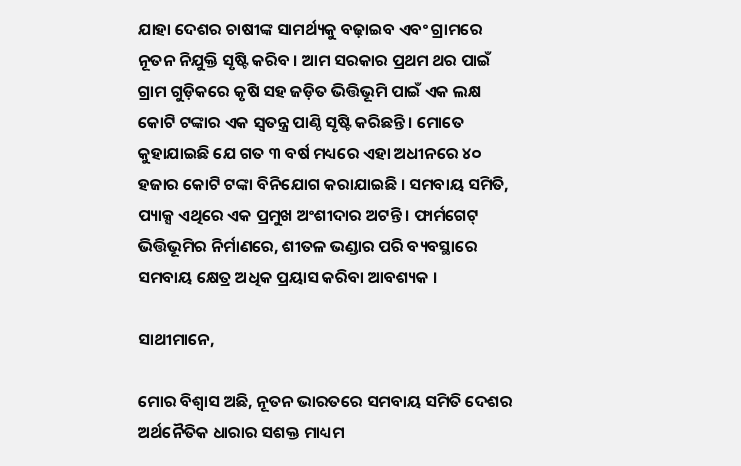ଯାହା ଦେଶର ଚାଷୀଙ୍କ ସାମର୍ଥ୍ୟକୁ ବଢ଼ାଇବ ଏବଂ ଗ୍ରାମରେ ନୂତନ ନିଯୁକ୍ତି ସୃଷ୍ଟି କରିବ । ଆମ ସରକାର ପ୍ରଥମ ଥର ପାଇଁ ଗ୍ରାମ ଗୁଡ଼ିକରେ କୃଷି ସହ ଜଡ଼ିତ ଭିତ୍ତିଭୂମି ପାଇଁ ଏକ ଲକ୍ଷ କୋଟି ଟଙ୍କାର ଏକ ସ୍ୱତନ୍ତ୍ର ପାଣ୍ଠି ସୃଷ୍ଟି କରିଛନ୍ତି । ମୋତେ କୁହାଯାଇଛି ଯେ ଗତ ୩ ବର୍ଷ ମଧ୍ୟରେ ଏହା ଅଧୀନରେ ୪୦ ହଜାର କୋଟି ଟଙ୍କା ବିନିଯୋଗ କରାଯାଇଛି । ସମବାୟ ସମିତି, ପ୍ୟାକ୍ସ ଏଥିରେ ଏକ ପ୍ରମୁଖ ଅଂଶୀଦାର ଅଟନ୍ତି । ଫାର୍ମଗେଟ୍ ଭିତ୍ତିଭୂମିର ନିର୍ମାଣରେ, ଶୀତଳ ଭଣ୍ଡାର ପରି ବ୍ୟବସ୍ଥାରେ ସମବାୟ କ୍ଷେତ୍ର ଅଧିକ ପ୍ରୟାସ କରିବା ଆବଶ୍ୟକ ।

ସାଥୀମାନେ,

ମୋର ବିଶ୍ୱାସ ଅଛି, ନୂତନ ଭାରତରେ ସମବାୟ ସମିତି ଦେଶର ଅର୍ଥନୈତିକ ଧାରାର ସଶକ୍ତ ମାଧ୍ୟମ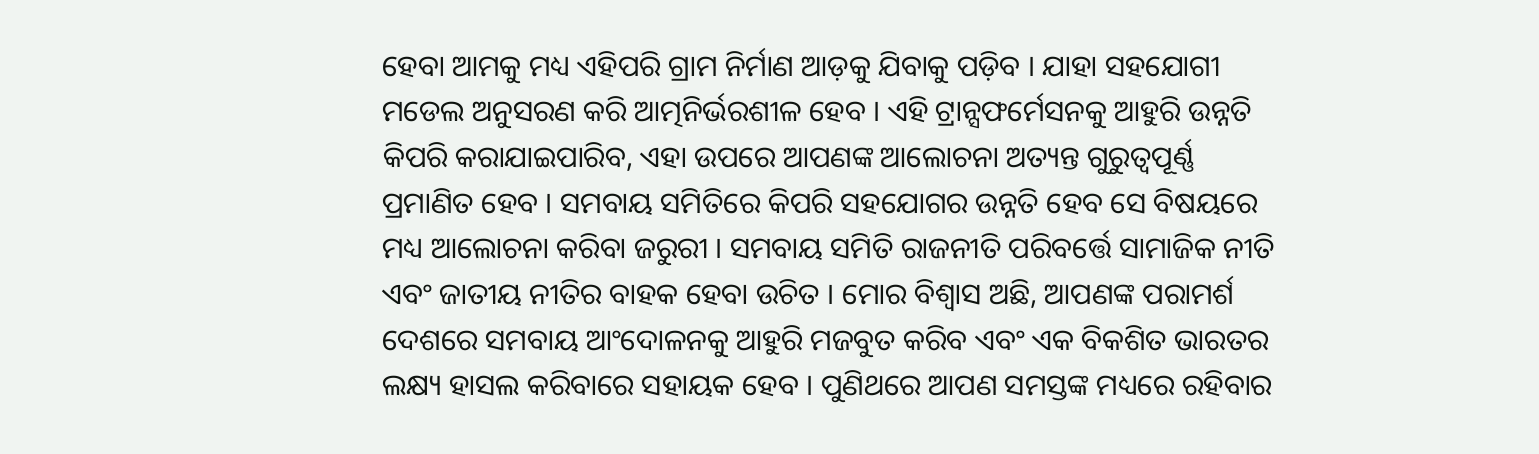ହେବା ଆମକୁ ମଧ୍ୟ ଏହିପରି ଗ୍ରାମ ନିର୍ମାଣ ଆଡ଼କୁ ଯିବାକୁ ପଡ଼ିବ । ଯାହା ସହଯୋଗୀ ମଡେଲ ଅନୁସରଣ କରି ଆତ୍ମନିର୍ଭରଶୀଳ ହେବ । ଏହି ଟ୍ରାନ୍ସଫର୍ମେସନକୁ ଆହୁରି ଉନ୍ନତି କିପରି କରାଯାଇପାରିବ, ଏହା ଉପରେ ଆପଣଙ୍କ ଆଲୋଚନା ଅତ୍ୟନ୍ତ ଗୁରୁତ୍ୱପୂର୍ଣ୍ଣ ପ୍ରମାଣିତ ହେବ । ସମବାୟ ସମିତିରେ କିପରି ସହଯୋଗର ଉନ୍ନତି ହେବ ସେ ବିଷୟରେ ମଧ୍ୟ ଆଲୋଚନା କରିବା ଜରୁରୀ । ସମବାୟ ସମିତି ରାଜନୀତି ପରିବର୍ତ୍ତେ ସାମାଜିକ ନୀତି ଏବଂ ଜାତୀୟ ନୀତିର ବାହକ ହେବା ଉଚିତ । ମୋର ବିଶ୍ୱାସ ଅଛି, ଆପଣଙ୍କ ପରାମର୍ଶ ଦେଶରେ ସମବାୟ ଆଂଦୋଳନକୁ ଆହୁରି ମଜବୁତ କରିବ ଏବଂ ଏକ ବିକଶିତ ଭାରତର ଲକ୍ଷ୍ୟ ହାସଲ କରିବାରେ ସହାୟକ ହେବ । ପୁଣିଥରେ ଆପଣ ସମସ୍ତଙ୍କ ମଧ୍ୟରେ ରହିବାର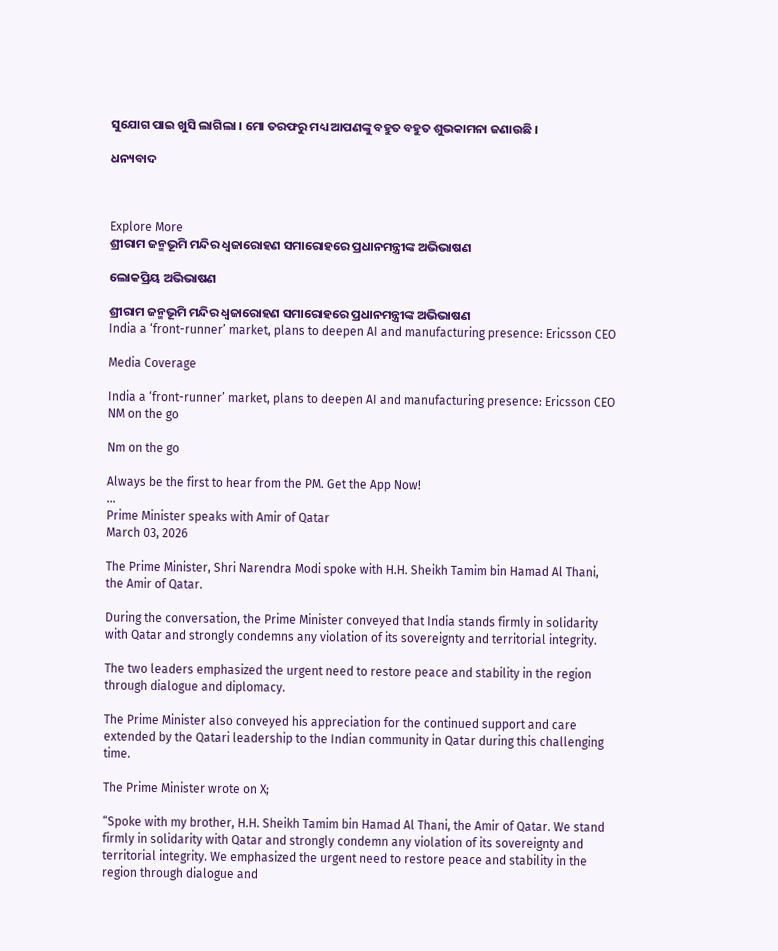ସୁଯୋଗ ପାଇ ଖୁସି ଲାଗିଲା । ମୋ ତରଫରୁ ମଧ୍ୟ ଆପଣଙ୍କୁ ବହୁତ ବହୁତ ଶୁଭକାମନା ଜଣାଉଛି ।

ଧନ୍ୟବାଦ



Explore More
ଶ୍ରୀରାମ ଜନ୍ମଭୂମି ମନ୍ଦିର ଧ୍ଵଜାରୋହଣ ସମାରୋହରେ ପ୍ରଧାନମନ୍ତ୍ରୀଙ୍କ ଅଭିଭାଷଣ

ଲୋକପ୍ରିୟ ଅଭିଭାଷଣ

ଶ୍ରୀରାମ ଜନ୍ମଭୂମି ମନ୍ଦିର ଧ୍ଵଜାରୋହଣ ସମାରୋହରେ ପ୍ରଧାନମନ୍ତ୍ରୀଙ୍କ ଅଭିଭାଷଣ
India a ‘front-runner’ market, plans to deepen AI and manufacturing presence: Ericsson CEO

Media Coverage

India a ‘front-runner’ market, plans to deepen AI and manufacturing presence: Ericsson CEO
NM on the go

Nm on the go

Always be the first to hear from the PM. Get the App Now!
...
Prime Minister speaks with Amir of Qatar
March 03, 2026

The Prime Minister, Shri Narendra Modi spoke with H.H. Sheikh Tamim bin Hamad Al Thani, the Amir of Qatar.

During the conversation, the Prime Minister conveyed that India stands firmly in solidarity with Qatar and strongly condemns any violation of its sovereignty and territorial integrity.

The two leaders emphasized the urgent need to restore peace and stability in the region through dialogue and diplomacy.

The Prime Minister also conveyed his appreciation for the continued support and care extended by the Qatari leadership to the Indian community in Qatar during this challenging time.

The Prime Minister wrote on X;

“Spoke with my brother, H.H. Sheikh Tamim bin Hamad Al Thani, the Amir of Qatar. We stand firmly in solidarity with Qatar and strongly condemn any violation of its sovereignty and territorial integrity. We emphasized the urgent need to restore peace and stability in the region through dialogue and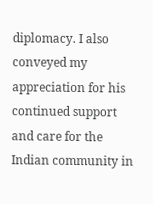diplomacy. I also conveyed my appreciation for his continued support and care for the Indian community in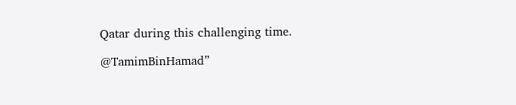Qatar during this challenging time.

@TamimBinHamad”